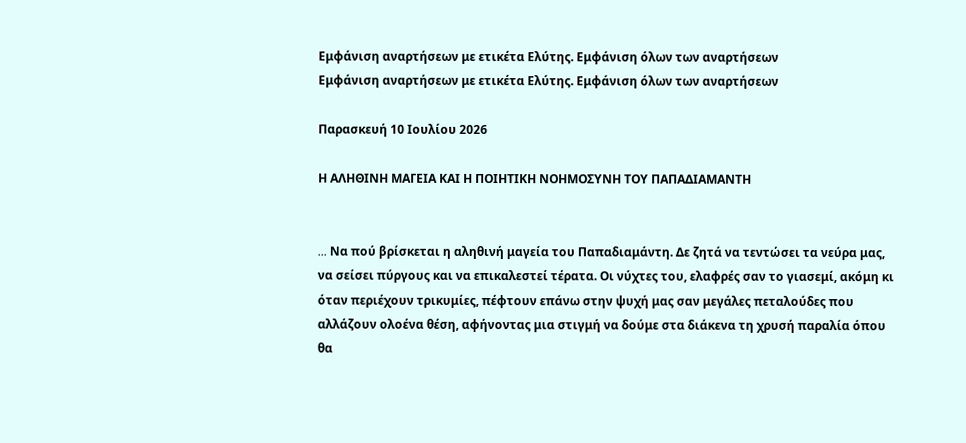Εμφάνιση αναρτήσεων με ετικέτα Ελύτης. Εμφάνιση όλων των αναρτήσεων
Εμφάνιση αναρτήσεων με ετικέτα Ελύτης. Εμφάνιση όλων των αναρτήσεων

Παρασκευή 10 Ιουλίου 2026

Η ΑΛΗΘΙΝΗ ΜΑΓΕΙΑ ΚΑΙ Η ΠΟΙΗΤΙΚΗ ΝΟΗΜΟΣΥΝΗ ΤΟΥ ΠΑΠΑΔΙΑΜΑΝΤΗ


... Nα πού βρίσκεται η αληθινή μαγεία του Παπαδιαμάντη. Δε ζητά να τεντώσει τα νεύρα μας, να σείσει πύργους και να επικαλεστεί τέρατα. Οι νύχτες του, ελαφρές σαν το γιασεμί, ακόμη κι όταν περιέχουν τρικυμίες, πέφτουν επάνω στην ψυχή μας σαν μεγάλες πεταλούδες που αλλάζουν ολοένα θέση, αφήνοντας μια στιγμή να δούμε στα διάκενα τη χρυσή παραλία όπου θα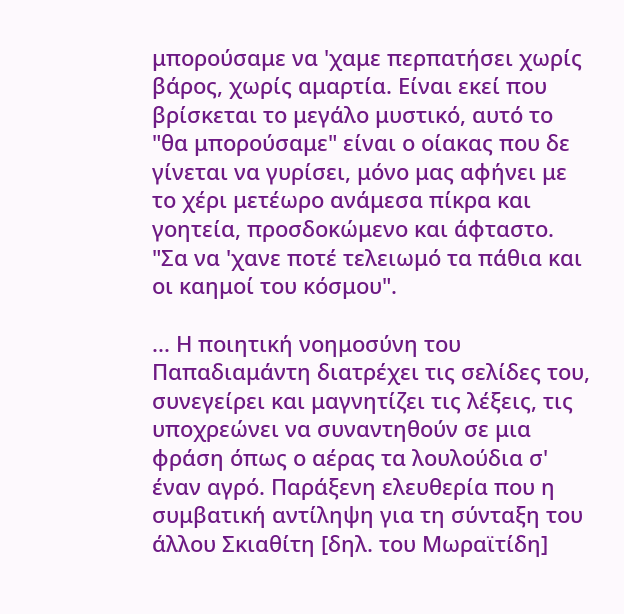μπορούσαμε να 'χαμε περπατήσει χωρίς βάρος, χωρίς αμαρτία. Είναι εκεί που βρίσκεται το μεγάλο μυστικό, αυτό το "θα μπορούσαμε" είναι ο οίακας που δε γίνεται να γυρίσει, μόνο μας αφήνει με το χέρι μετέωρο ανάμεσα πίκρα και γοητεία, προσδοκώμενο και άφταστο. "Σα να 'χανε ποτέ τελειωμό τα πάθια και οι καημοί του κόσμου".

... Η ποιητική νοημοσύνη του Παπαδιαμάντη διατρέχει τις σελίδες του, συνεγείρει και μαγνητίζει τις λέξεις, τις υποχρεώνει να συναντηθούν σε μια φράση όπως ο αέρας τα λουλούδια σ' έναν αγρό. Παράξενη ελευθερία που η συμβατική αντίληψη για τη σύνταξη του άλλου Σκιαθίτη [δηλ. του Μωραϊτίδη]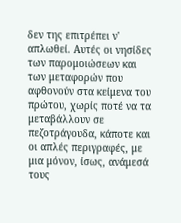δεν της επιτρέπει ν' απλωθεί. Αυτές οι νησίδες των παρομοιώσεων και των μεταφορών που αφθονούν στα κείμενα του πρώτου, χωρίς ποτέ να τα μεταβάλλουν σε πεζοτράγουδα, κάποτε και οι απλές περιγραφές, με μια μόνον, ίσως, ανάμεσά τους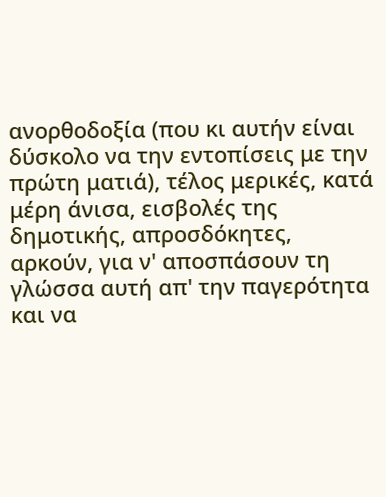ανορθοδοξία (που κι αυτήν είναι δύσκολο να την εντοπίσεις με την πρώτη ματιά), τέλος μερικές, κατά μέρη άνισα, εισβολές της δημοτικής, απροσδόκητες, αρκούν, για ν' αποσπάσουν τη γλώσσα αυτή απ' την παγερότητα και να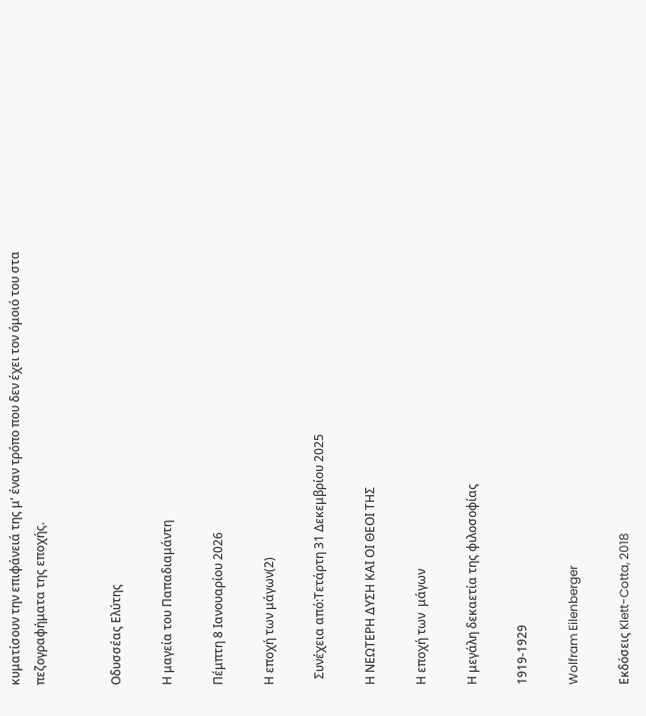κυματίσουν την επιφάνειά της μ' έναν τρόπο που δεν έχει τον όμοιό του στα πεζογραφήματα της εποχής.


Οδυσσέας Ελύτης

Η μαγεία του Παπαδιαμάντη

Πέμπτη 8 Ιανουαρίου 2026

Η εποχή των μάγων(2)

  Συνέχεια από:Τετάρτη 31 Δεκεμβρίου 2025

Η ΝΕΩΤΕΡΗ ΔΥΣΗ ΚΑΙ ΟΙ ΘΕΟΙ ΤΗΣ

Η εποχή των  μάγων

Η μεγάλη δεκαετία της φιλοσοφίας

1919-1929

Wolfram Eilenberger

Εκδόσεις Klett-Cotta, 2018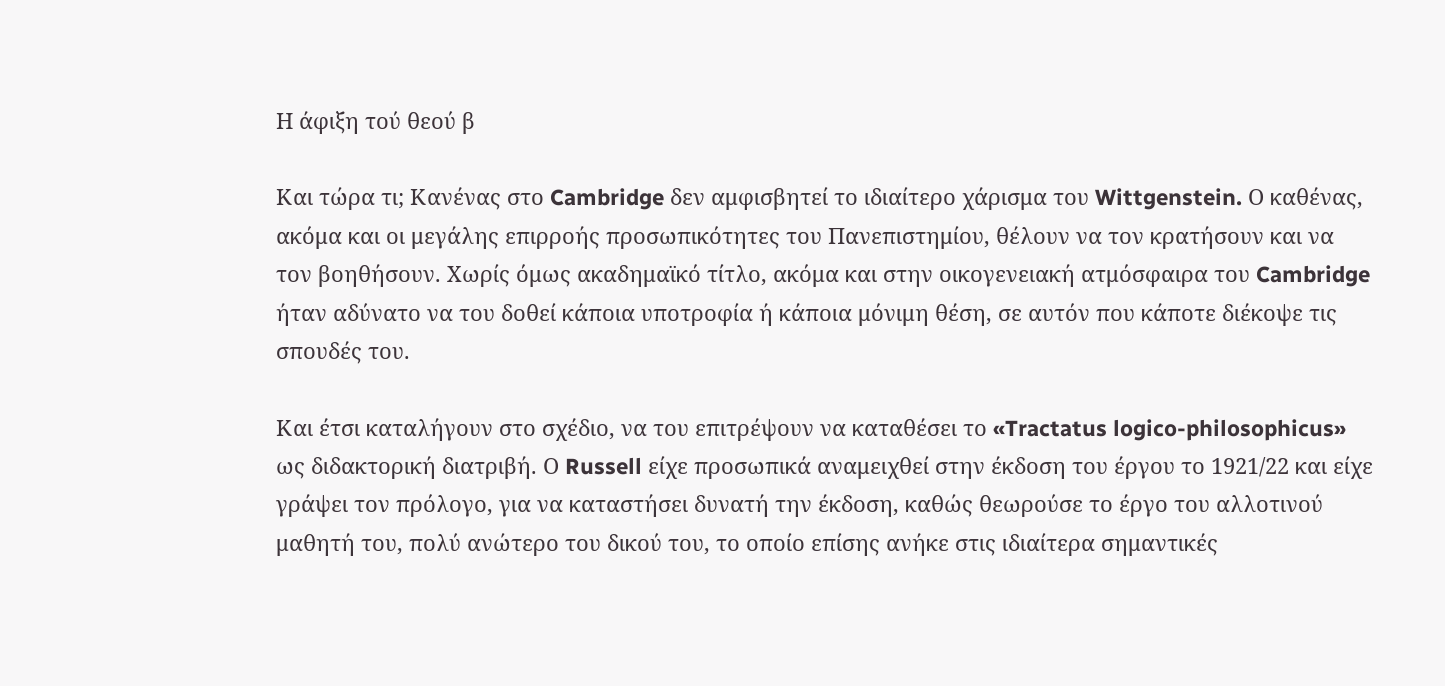Η άφιξη τού θεού β

Και τώρα τι; Κανένας στο Cambridge δεν αμφισβητεί το ιδιαίτερο χάρισμα του Wittgenstein. Ο καθένας, ακόμα και οι μεγάλης επιρροής προσωπικότητες του Πανεπιστημίου, θέλουν να τον κρατήσουν και να τον βοηθήσουν. Χωρίς όμως ακαδημαϊκό τίτλο, ακόμα και στην οικογενειακή ατμόσφαιρα του Cambridge ήταν αδύνατο να του δοθεί κάποια υποτροφία ή κάποια μόνιμη θέση, σε αυτόν που κάποτε διέκοψε τις σπουδές του.

Και έτσι καταλήγουν στο σχέδιο, να του επιτρέψουν να καταθέσει το «Tractatus logico-philosophicus» ως διδακτορική διατριβή. Ο Russell είχε προσωπικά αναμειχθεί στην έκδοση του έργου το 1921/22 και είχε γράψει τον πρόλογο, για να καταστήσει δυνατή την έκδοση, καθώς θεωρούσε το έργο του αλλοτινού μαθητή του, πολύ ανώτερο του δικού του, το οποίο επίσης ανήκε στις ιδιαίτερα σημαντικές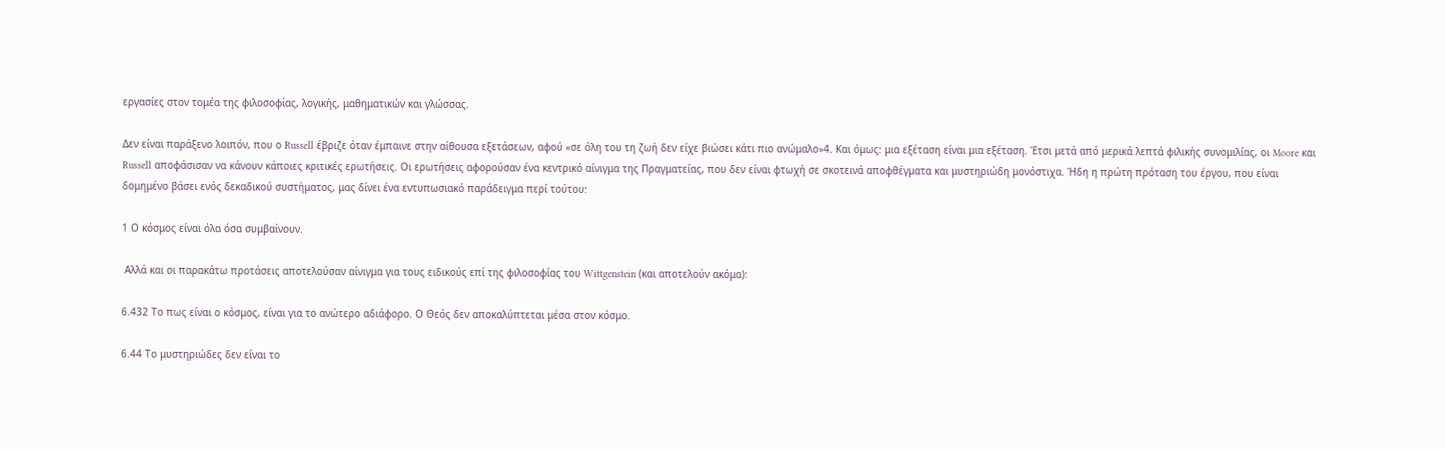εργασίες στον τομέα της φιλοσοφίας, λογικής, μαθηματικών και γλώσσας.

Δεν είναι παράξενο λοιπόν, που ο Russell έβριζε όταν έμπαινε στην αίθουσα εξετάσεων, αφού «σε όλη του τη ζωή δεν είχε βιώσει κάτι πιο ανώμαλο»4. Και όμως: μια εξέταση είναι μια εξέταση. Έτσι μετά από μερικά λεπτά φιλικής συνομιλίας, οι Moore και Russell αποφάσισαν να κάνουν κάποιες κριτικές ερωτήσεις. Οι ερωτήσεις αφορούσαν ένα κεντρικό αίνιγμα της Πραγματείας, που δεν είναι φτωχή σε σκοτεινά αποφθέγματα και μυστηριώδη μονόστιχα. Ήδη η πρώτη πρόταση του έργου, που είναι δομημένο βάσει ενός δεκαδικού συστήματος, μας δίνει ένα εντυπωσιακό παράδειγμα περί τούτου:

1 Ο κόσμος είναι όλα όσα συμβαίνουν.

 Αλλά και οι παρακάτω προτάσεις αποτελούσαν αίνιγμα για τους ειδικούς επί της φιλοσοφίας του Wittgenstein (και αποτελούν ακόμα):

6.432 Το πως είναι ο κόσμος, είναι για το ανώτερο αδιάφορο. Ο Θεός δεν αποκαλύπτεται μέσα στον κόσμο.

6.44 Το μυστηριώδες δεν είναι το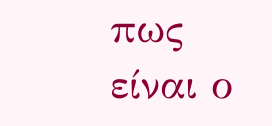πως είναι ο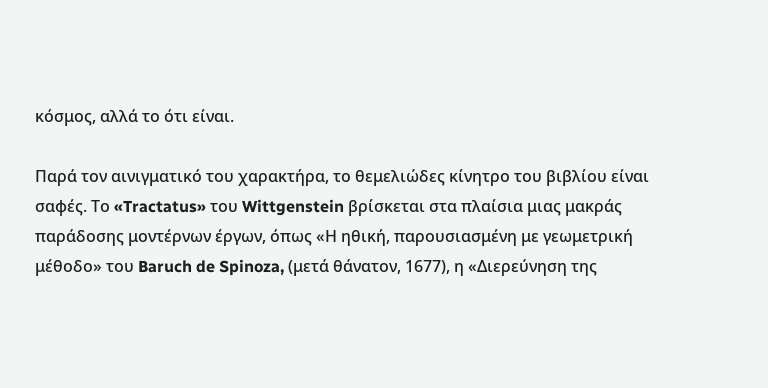κόσμος, αλλά το ότι είναι.

Παρά τον αινιγματικό του χαρακτήρα, το θεμελιώδες κίνητρο του βιβλίου είναι σαφές. Το «Tractatus» του Wittgenstein βρίσκεται στα πλαίσια μιας μακράς παράδοσης μοντέρνων έργων, όπως «Η ηθική, παρουσιασμένη με γεωμετρική μέθοδο» του Baruch de Spinoza, (μετά θάνατον, 1677), η «Διερεύνηση της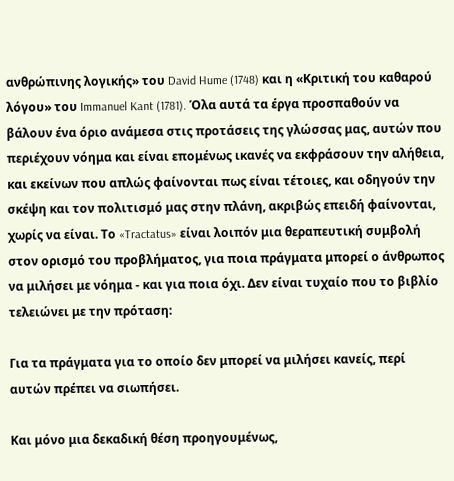ανθρώπινης λογικής» του David Hume (1748) και η «Κριτική του καθαρού λόγου» του Immanuel Kant (1781). Όλα αυτά τα έργα προσπαθούν να βάλουν ένα όριο ανάμεσα στις προτάσεις της γλώσσας μας, αυτών που περιέχουν νόημα και είναι επομένως ικανές να εκφράσουν την αλήθεια, και εκείνων που απλώς φαίνονται πως είναι τέτοιες, και οδηγούν την σκέψη και τον πολιτισμό μας στην πλάνη, ακριβώς επειδή φαίνονται, χωρίς να είναι. Το «Tractatus» είναι λοιπόν μια θεραπευτική συμβολή στον ορισμό του προβλήματος, για ποια πράγματα μπορεί ο άνθρωπος να μιλήσει με νόημα - και για ποια όχι. Δεν είναι τυχαίο που το βιβλίο τελειώνει με την πρόταση:

Για τα πράγματα για το οποίο δεν μπορεί να μιλήσει κανείς, περί αυτών πρέπει να σιωπήσει.

Και μόνο μια δεκαδική θέση προηγουμένως,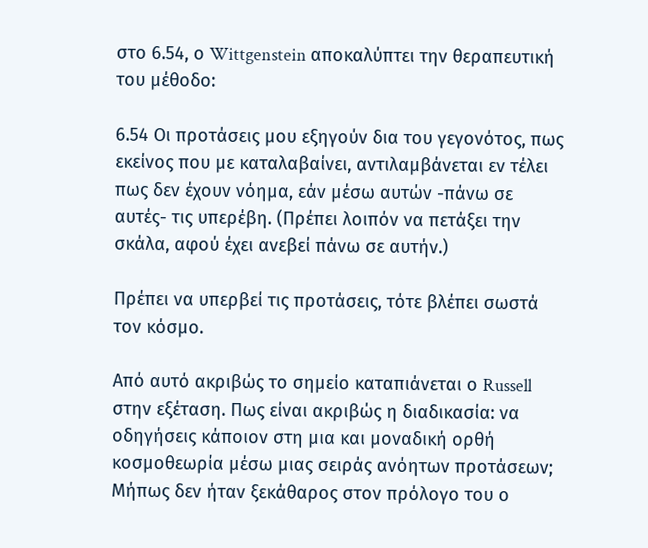στο 6.54, ο Wittgenstein αποκαλύπτει την θεραπευτική του μέθοδο:

6.54 Οι προτάσεις μου εξηγούν δια του γεγονότος, πως εκείνος που με καταλαβαίνει, αντιλαμβάνεται εν τέλει πως δεν έχουν νόημα, εάν μέσω αυτών -πάνω σε αυτές- τις υπερέβη. (Πρέπει λοιπόν να πετάξει την σκάλα, αφού έχει ανεβεί πάνω σε αυτήν.)

Πρέπει να υπερβεί τις προτάσεις, τότε βλέπει σωστά τον κόσμο.

Από αυτό ακριβώς το σημείο καταπιάνεται ο Russell στην εξέταση. Πως είναι ακριβώς η διαδικασία: να οδηγήσεις κάποιον στη μια και μοναδική ορθή κοσμοθεωρία μέσω μιας σειράς ανόητων προτάσεων; Μήπως δεν ήταν ξεκάθαρος στον πρόλογο του ο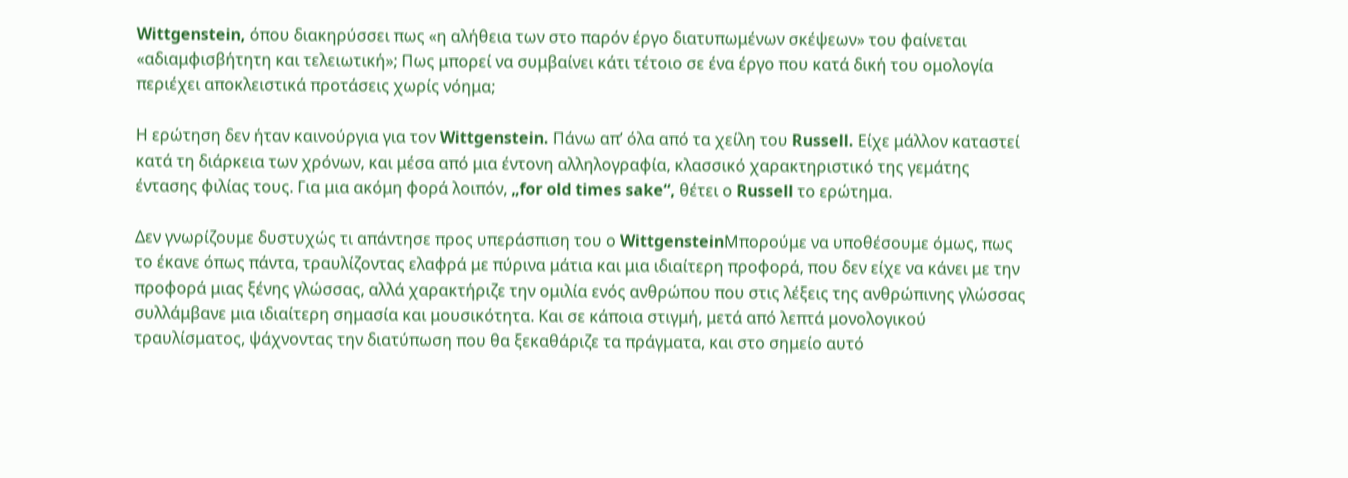Wittgenstein, όπου διακηρύσσει πως «η αλήθεια των στο παρόν έργο διατυπωμένων σκέψεων» του φαίνεται «αδιαμφισβήτητη και τελειωτική»; Πως μπορεί να συμβαίνει κάτι τέτοιο σε ένα έργο που κατά δική του ομολογία περιέχει αποκλειστικά προτάσεις χωρίς νόημα;

Η ερώτηση δεν ήταν καινούργια για τον Wittgenstein. Πάνω απ’ όλα από τα χείλη του Russell. Είχε μάλλον καταστεί κατά τη διάρκεια των χρόνων, και μέσα από μια έντονη αλληλογραφία, κλασσικό χαρακτηριστικό της γεμάτης έντασης φιλίας τους. Για μια ακόμη φορά λοιπόν, „for old times sake“, θέτει ο Russell το ερώτημα.

Δεν γνωρίζουμε δυστυχώς τι απάντησε προς υπεράσπιση του ο WittgensteinΜπορούμε να υποθέσουμε όμως, πως το έκανε όπως πάντα, τραυλίζοντας ελαφρά με πύρινα μάτια και μια ιδιαίτερη προφορά, που δεν είχε να κάνει με την προφορά μιας ξένης γλώσσας, αλλά χαρακτήριζε την ομιλία ενός ανθρώπου που στις λέξεις της ανθρώπινης γλώσσας συλλάμβανε μια ιδιαίτερη σημασία και μουσικότητα. Και σε κάποια στιγμή, μετά από λεπτά μονολογικού τραυλίσματος, ψάχνοντας την διατύπωση που θα ξεκαθάριζε τα πράγματα, και στο σημείο αυτό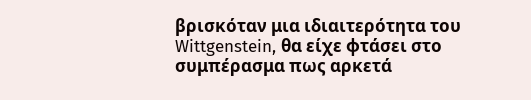βρισκόταν μια ιδιαιτερότητα του Wittgenstein, θα είχε φτάσει στο συμπέρασμα πως αρκετά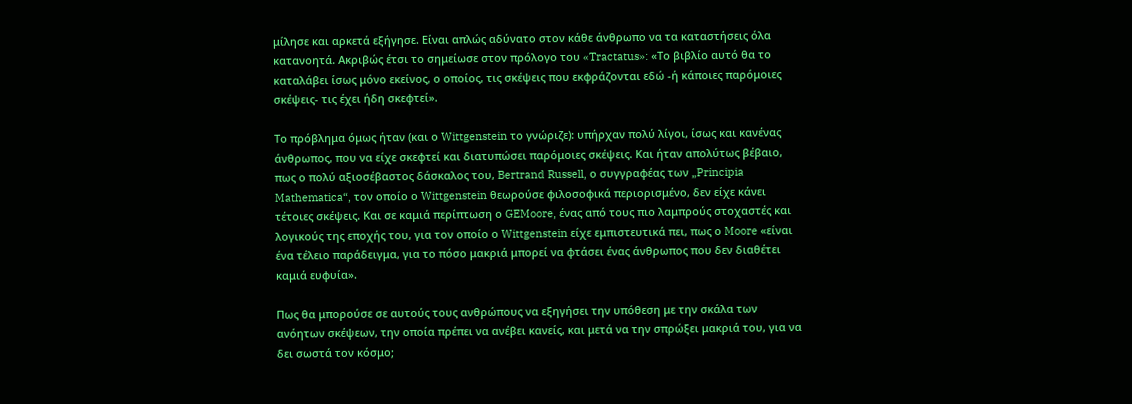μίλησε και αρκετά εξήγησε. Είναι απλώς αδύνατο στον κάθε άνθρωπο να τα καταστήσεις όλα κατανοητά. Ακριβώς έτσι το σημείωσε στον πρόλογο του «Tractatus»: «Το βιβλίο αυτό θα το καταλάβει ίσως μόνο εκείνος, ο οποίος, τις σκέψεις που εκφράζονται εδώ -ή κάποιες παρόμοιες σκέψεις- τις έχει ήδη σκεφτεί».

Το πρόβλημα όμως ήταν (και ο Wittgenstein το γνώριζε): υπήρχαν πολύ λίγοι, ίσως και κανένας άνθρωπος, που να είχε σκεφτεί και διατυπώσει παρόμοιες σκέψεις. Και ήταν απολύτως βέβαιο, πως ο πολύ αξιοσέβαστος δάσκαλος του, Bertrand Russell, ο συγγραφέας των „Principia Mathematica“, τον οποίο ο Wittgenstein θεωρούσε φιλοσοφικά περιορισμένο, δεν είχε κάνει τέτοιες σκέψεις. Και σε καμιά περίπτωση ο GEMoore, ένας από τους πιο λαμπρούς στοχαστές και λογικούς της εποχής του, για τον οποίο ο Wittgenstein είχε εμπιστευτικά πει, πως ο Moore «είναι ένα τέλειο παράδειγμα, για το πόσο μακριά μπορεί να φτάσει ένας άνθρωπος που δεν διαθέτει καμιά ευφυία».

Πως θα μπορούσε σε αυτούς τους ανθρώπους να εξηγήσει την υπόθεση με την σκάλα των ανόητων σκέψεων, την οποία πρέπει να ανέβει κανείς, και μετά να την σπρώξει μακριά του, για να δει σωστά τον κόσμο;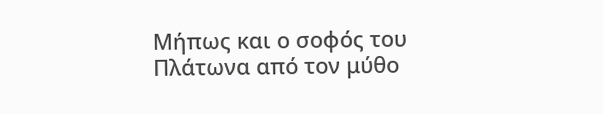Μήπως και ο σοφός του Πλάτωνα από τον μύθο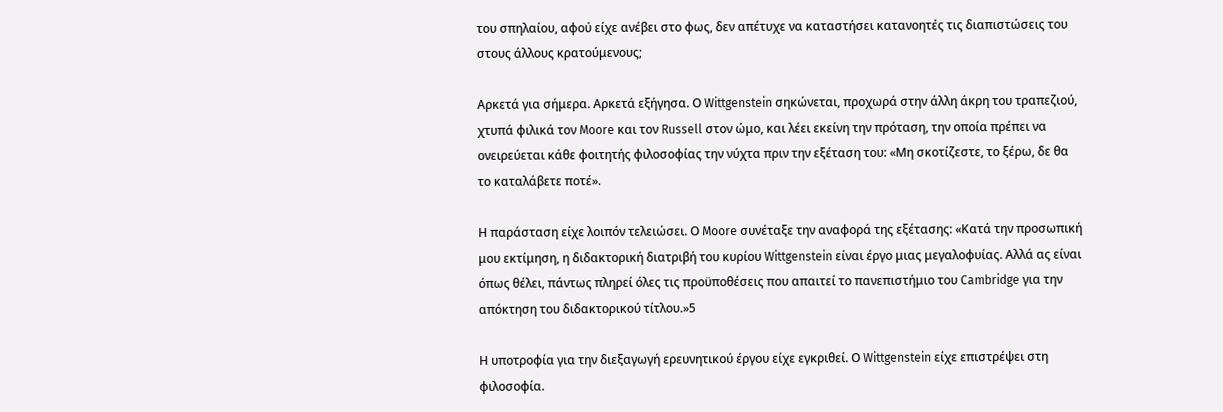του σπηλαίου, αφού είχε ανέβει στο φως, δεν απέτυχε να καταστήσει κατανοητές τις διαπιστώσεις του στους άλλους κρατούμενους;

Αρκετά για σήμερα. Αρκετά εξήγησα. Ο Wittgenstein σηκώνεται, προχωρά στην άλλη άκρη του τραπεζιού, χτυπά φιλικά τον Moore και τον Russell στον ώμο, και λέει εκείνη την πρόταση, την οποία πρέπει να ονειρεύεται κάθε φοιτητής φιλοσοφίας την νύχτα πριν την εξέταση του: «Μη σκοτίζεστε, το ξέρω, δε θα το καταλάβετε ποτέ».

Η παράσταση είχε λοιπόν τελειώσει. Ο Moore συνέταξε την αναφορά της εξέτασης: «Κατά την προσωπική μου εκτίμηση, η διδακτορική διατριβή του κυρίου Wittgenstein είναι έργο μιας μεγαλοφυίας. Αλλά ας είναι όπως θέλει, πάντως πληρεί όλες τις προϋποθέσεις που απαιτεί το πανεπιστήμιο του Cambridge για την απόκτηση του διδακτορικού τίτλου.»5

Η υποτροφία για την διεξαγωγή ερευνητικού έργου είχε εγκριθεί. Ο Wittgenstein είχε επιστρέψει στη φιλοσοφία.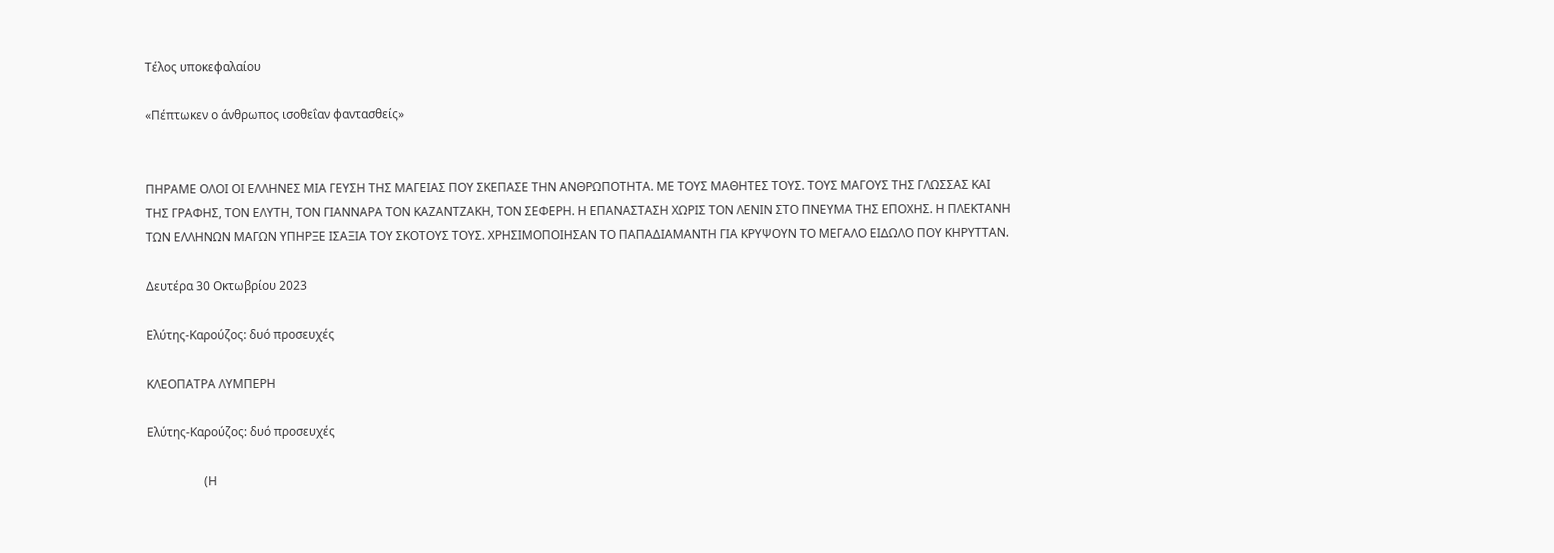Τέλος υποκεφαλαίου

«Πέπτωκεν ο άνθρωπος ισοθεΐαν φαντασθείς»


ΠΗΡΑΜΕ ΟΛΟΙ ΟΙ ΕΛΛΗΝΕΣ ΜΙΑ ΓΕΥΣΗ ΤΗΣ ΜΑΓΕΙΑΣ ΠΟΥ ΣΚΕΠΑΣΕ ΤΗΝ ΑΝΘΡΩΠΟΤΗΤΑ. ΜΕ ΤΟΥΣ ΜΑΘΗΤΕΣ ΤΟΥΣ. ΤΟΥΣ ΜΑΓΟΥΣ ΤΗΣ ΓΛΩΣΣΑΣ ΚΑΙ ΤΗΣ ΓΡΑΦΗΣ, ΤΟΝ ΕΛΥΤΗ, ΤΟΝ ΓΙΑΝΝΑΡΑ ΤΟΝ ΚΑΖΑΝΤΖΑΚΗ, ΤΟΝ ΣΕΦΕΡΗ. Η ΕΠΑΝΑΣΤΑΣΗ ΧΩΡΙΣ ΤΟΝ ΛΕΝΙΝ ΣΤΟ ΠΝΕΥΜΑ ΤΗΣ ΕΠΟΧΗΣ. Η ΠΛΕΚΤΑΝΗ ΤΩΝ ΕΛΛΗΝΩΝ ΜΑΓΩΝ ΥΠΗΡΞΕ ΙΣΑΞΙΑ ΤΟΥ ΣΚΟΤΟΥΣ ΤΟΥΣ. ΧΡΗΣΙΜΟΠΟΙΗΣΑΝ ΤΟ ΠΑΠΑΔΙΑΜΑΝΤΗ ΓΙΑ ΚΡΥΨΟΥΝ ΤΟ ΜΕΓΑΛΟ ΕΙΔΩΛΟ ΠΟΥ ΚΗΡΥΤΤΑΝ.

Δευτέρα 30 Οκτωβρίου 2023

Ελύτης-Καρούζος: δυό προσευχές

ΚΛΕΟΠΑΤΡΑ ΛΥΜΠΕΡΗ

Ελύτης-Καρούζος: δυό προσευχές

                   (Η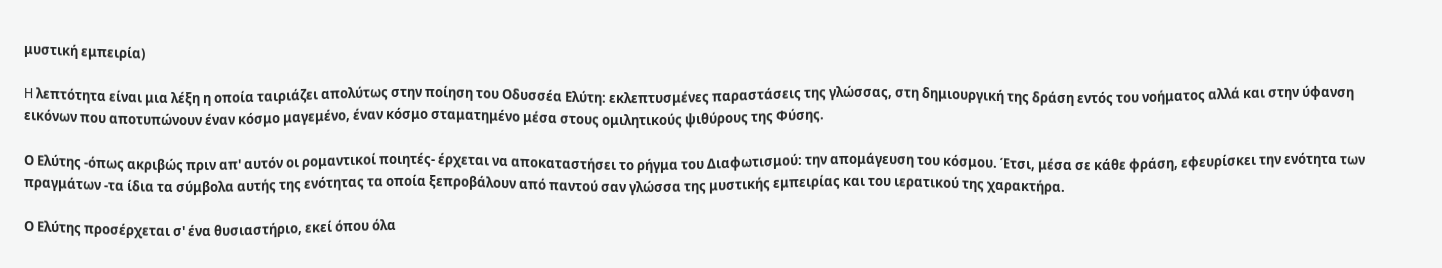μυστική εμπειρία)

H λεπτότητα είναι μια λέξη η οποία ταιριάζει απολύτως στην ποίηση του Οδυσσέα Ελύτη: εκλεπτυσμένες παραστάσεις της γλώσσας, στη δημιουργική της δράση εντός του νοήματος αλλά και στην ύφανση εικόνων που αποτυπώνουν έναν κόσμο μαγεμένο, έναν κόσμο σταματημένο μέσα στους ομιλητικούς ψιθύρους της Φύσης.

Ο Ελύτης -όπως ακριβώς πριν απ' αυτόν οι ρομαντικοί ποιητές- έρχεται να αποκαταστήσει το ρήγμα του Διαφωτισμού: την απομάγευση του κόσμου. Έτσι, μέσα σε κάθε φράση, εφευρίσκει την ενότητα των πραγμάτων -τα ίδια τα σύμβολα αυτής της ενότητας τα οποία ξεπροβάλουν από παντού σαν γλώσσα της μυστικής εμπειρίας και του ιερατικού της χαρακτήρα.

Ο Ελύτης προσέρχεται σ' ένα θυσιαστήριο, εκεί όπου όλα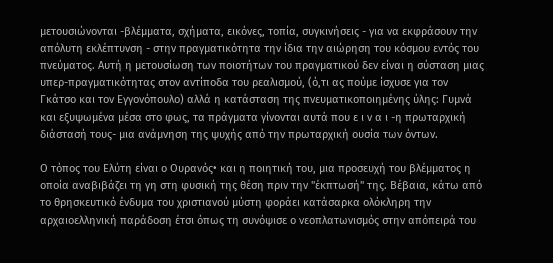μετουσιώνονται -βλέμματα, σχήματα, εικόνες, τοπία, συγκινήσεις - για να εκφράσουν την απόλυτη εκλέπτυνση - στην πραγματικότητα την ίδια την αιώρηση του κόσμου εντός του πνεύματος. Αυτή η μετουσίωση των ποιοτήτων του πραγματικού δεν είναι η σύσταση μιας υπερ-πραγματικότητας στον αντίποδα του ρεαλισμού, (ό,τι ας πούμε ίσχυσε για τον Γκάτσο και τον Εγγονόπουλο) αλλά η κατάσταση της πνευματικοποιημένης ύλης: Γυμνά και εξυψωμένα μέσα στο φως, τα πράγματα γίνονται αυτά που ε ι ν α ι -η πρωταρχική διάστασή τους- μια ανάμνηση της ψυχής από την πρωταρχική ουσία των όντων.

Ο τόπος του Ελύτη είναι ο Ουρανός• και η ποιητική του, μια προσευχή του βλέμματος η οποία αναβιβάζει τη γη στη φυσική της θέση πριν την "έκπτωσή" της. Βέβαια, κάτω από το θρησκευτικό ένδυμα του χριστιανού μύστη φοράει κατάσαρκα ολόκληρη την αρχαιοελληνική παράδοση έτσι όπως τη συνόψισε ο νεοπλατωνισμός στην απόπειρά του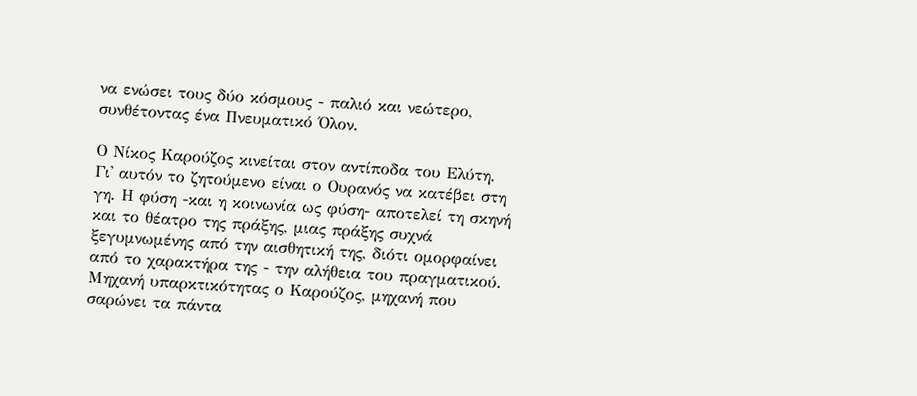να ενώσει τους δύο κόσμους - παλιό και νεώτερο, συνθέτοντας ένα Πνευματικό Όλον.

Ο Νίκος Καρούζος κινείται στον αντίποδα του Ελύτη. Γι' αυτόν το ζητούμενο είναι ο Ουρανός να κατέβει στη γη. Η φύση -και η κοινωνία ως φύση- αποτελεί τη σκηνή και το θέατρο της πράξης, μιας πράξης συχνά ξεγυμνωμένης από την αισθητική της, διότι ομορφαίνει από το χαρακτήρα της - την αλήθεια του πραγματικού. Μηχανή υπαρκτικότητας ο Καρούζος, μηχανή που σαρώνει τα πάντα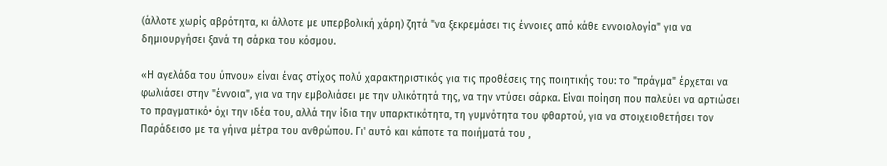(άλλοτε χωρίς αβρότητα, κι άλλοτε με υπερβολική χάρη) ζητά "να ξεκρεμάσει τις έννοιες από κάθε εννοιολογία" για να δημιουργήσει ξανά τη σάρκα του κόσμου.

«Η αγελάδα του ύπνου» είναι ένας στίχος πολύ χαρακτηριστικός για τις προθέσεις της ποιητικής του: το "πράγμα" έρχεται να φωλιάσει στην "έννοια", για να την εμβολιάσει με την υλικότητά της, να την ντύσει σάρκα. Είναι ποίηση που παλεύει να αρτιώσει το πραγματικό• όχι την ιδέα του, αλλά την ίδια την υπαρκτικότητα, τη γυμνότητα του φθαρτού, για να στοιχειοθετήσει τον Παράδεισο με τα γήινα μέτρα του ανθρώπου. Γι' αυτό και κάποτε τα ποιήματά του ,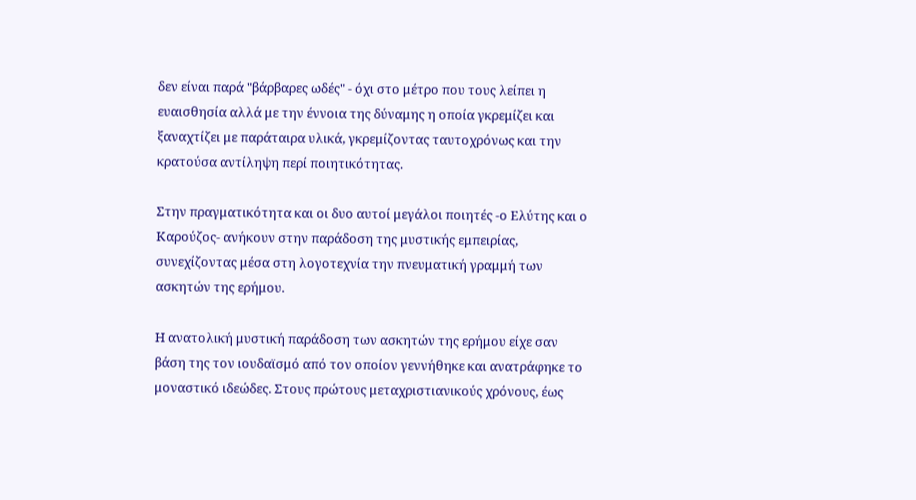δεν είναι παρά "βάρβαρες ωδές" - όχι στο μέτρο που τους λείπει η ευαισθησία αλλά με την έννοια της δύναμης η οποία γκρεμίζει και ξαναχτίζει με παράταιρα υλικά, γκρεμίζοντας ταυτοχρόνως και την κρατούσα αντίληψη περί ποιητικότητας.

Στην πραγματικότητα και οι δυο αυτοί μεγάλοι ποιητές -ο Ελύτης και ο Καρούζος- ανήκουν στην παράδοση της μυστικής εμπειρίας, συνεχίζοντας μέσα στη λογοτεχνία την πνευματική γραμμή των ασκητών της ερήμου.

Η ανατολική μυστική παράδοση των ασκητών της ερήμου είχε σαν βάση της τον ιουδαϊσμό από τον οποίον γεννήθηκε και ανατράφηκε το μοναστικό ιδεώδες. Στους πρώτους μεταχριστιανικούς χρόνους, έως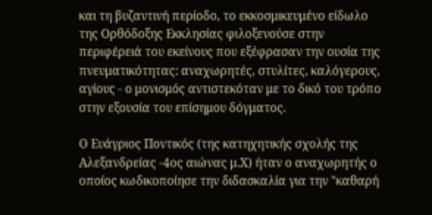και τη βυζαντινή περίοδο, το εκκοσμικευμένο είδωλο της Ορθόδοξης Εκκλησίας φιλοξενούσε στην περιφέρειά του εκείνους που εξέφρασαν την ουσία της πνευματικότητας: αναχωρητές, στυλίτες, καλόγερους, αγίους - ο μονισμός αντιστεκόταν με το δικό του τρόπο στην εξουσία του επίσημου δόγματος.

Ο Ευάγριος Ποντικός (της κατηχητικής σχολής της Αλεξανδρείας -4ος αιώνας μ.Χ) ήταν ο αναχωρητής ο οποίος κωδικοποίησε την διδασκαλία για την "καθαρή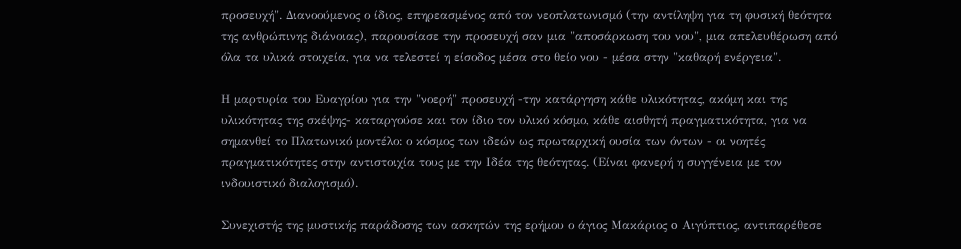προσευχή". Διανοούμενος ο ίδιος, επηρεασμένος από τον νεοπλατωνισμό (την αντίληψη για τη φυσική θεότητα της ανθρώπινης διάνοιας), παρουσίασε την προσευχή σαν μια "αποσάρκωση του νου", μια απελευθέρωση από όλα τα υλικά στοιχεία, για να τελεστεί η είσοδος μέσα στο θείο νου - μέσα στην "καθαρή ενέργεια".

Η μαρτυρία του Ευαγρίου για την "νοερή" προσευχή -την κατάργηση κάθε υλικότητας, ακόμη και της υλικότητας της σκέψης- καταργούσε και τον ίδιο τον υλικό κόσμο, κάθε αισθητή πραγματικότητα, για να σημανθεί το Πλατωνικό μοντέλο: ο κόσμος των ιδεών ως πρωταρχική ουσία των όντων - οι νοητές πραγματικότητες στην αντιστοιχία τους με την Ιδέα της θεότητας. (Είναι φανερή η συγγένεια με τον ινδουιστικό διαλογισμό).

Συνεχιστής της μυστικής παράδοσης των ασκητών της ερήμου ο άγιος Μακάριος o Αιγύπτιος, αντιπαρέθεσε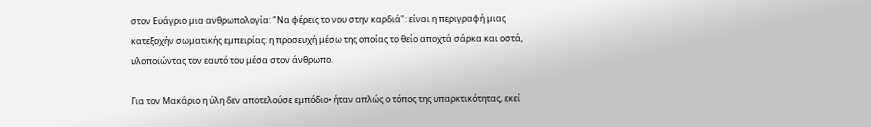στον Ευάγριο μια ανθρωπολογία: "Να φέρεις το νου στην καρδιά": είναι η περιγραφή μιας κατεξοχήν σωματικής εμπειρίας: η προσευχή μέσω της οποίας το θείο αποχτά σάρκα και οστά, υλοποιώντας τον εαυτό του μέσα στον άνθρωπο.

Για τον Μακάριο η ύλη δεν αποτελούσε εμπόδιο• ήταν απλώς ο τόπος της υπαρκτικότητας, εκεί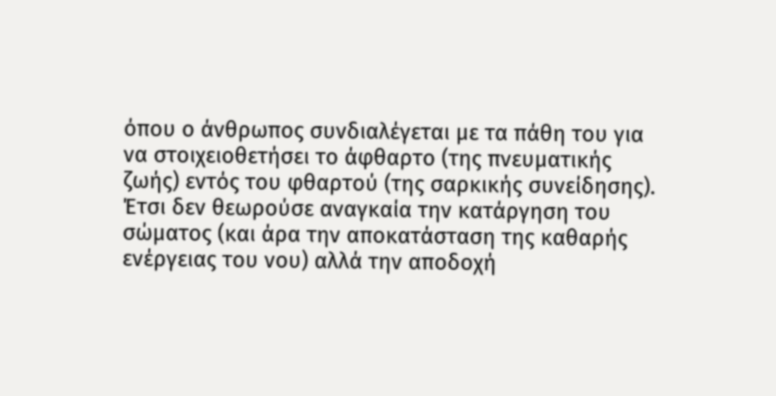όπου ο άνθρωπος συνδιαλέγεται με τα πάθη του για να στοιχειοθετήσει το άφθαρτο (της πνευματικής ζωής) εντός του φθαρτού (της σαρκικής συνείδησης). Έτσι δεν θεωρούσε αναγκαία την κατάργηση του σώματος (και άρα την αποκατάσταση της καθαρής ενέργειας του νου) αλλά την αποδοχή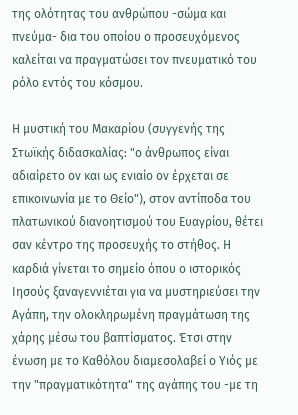της ολότητας του ανθρώπου -σώμα και πνεύμα- δια του οποίου ο προσευχόμενος καλείται να πραγματώσει τον πνευματικό του ρόλο εντός του κόσμου.

Η μυστική του Μακαρίου (συγγενής της Στωϊκής διδασκαλίας: "ο άνθρωπος είναι αδιαίρετο ον και ως ενιαίο ον έρχεται σε επικοινωνία με το Θείο"), στον αντίποδα του πλατωνικού διανοητισμού του Ευαγρίου, θέτει σαν κέντρο της προσευχής τo στήθος. Η καρδιά γίνεται το σημείο όπου ο ιστορικός Ιησούς ξαναγεννιέται για να μυστηριεύσει την Αγάπη, την ολοκληρωμένη πραγμάτωση της χάρης μέσω του βαπτίσματος. Έτσι στην ένωση με το Καθόλου διαμεσολαβεί ο Υιός με την "πραγματικότητα" της αγάπης του -με τη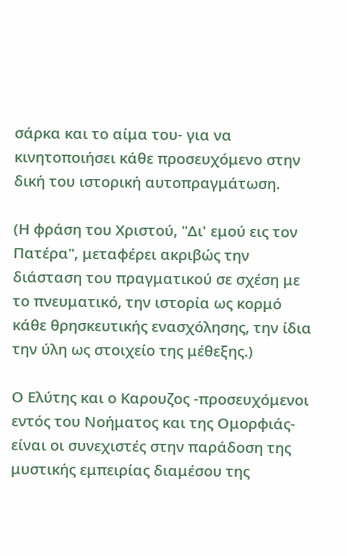σάρκα και το αίμα του- για να κινητοποιήσει κάθε προσευχόμενο στην δική του ιστορική αυτοπραγμάτωση.

(Η φράση του Χριστού, "Δι' εμού εις τον Πατέρα", μεταφέρει ακριβώς την διάσταση του πραγματικού σε σχέση με το πνευματικό, την ιστορία ως κορμό κάθε θρησκευτικής ενασχόλησης, την ίδια την ύλη ως στοιχείο της μέθεξης.)

Ο Ελύτης και ο Καρουζος -προσευχόμενοι εντός του Νοήματος και της Ομορφιάς- είναι οι συνεχιστές στην παράδοση της μυστικής εμπειρίας διαμέσου της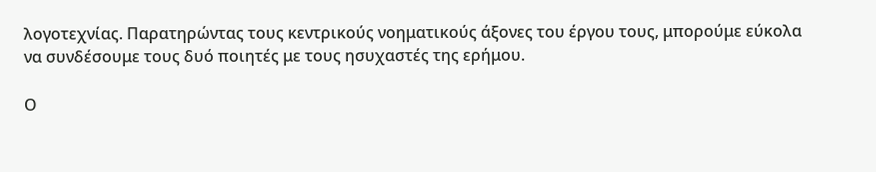λογοτεχνίας. Παρατηρώντας τους κεντρικούς νοηματικούς άξονες του έργου τους, μπορούμε εύκολα να συνδέσουμε τους δυό ποιητές με τους ησυχαστές της ερήμου.

Ο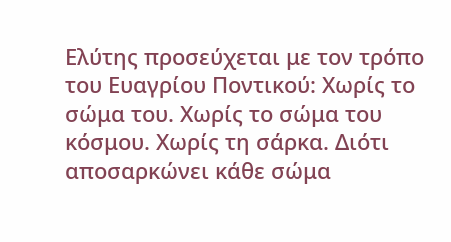Ελύτης προσεύχεται με τον τρόπο του Ευαγρίου Ποντικού: Χωρίς το σώμα του. Χωρίς το σώμα του κόσμου. Χωρίς τη σάρκα. Διότι αποσαρκώνει κάθε σώμα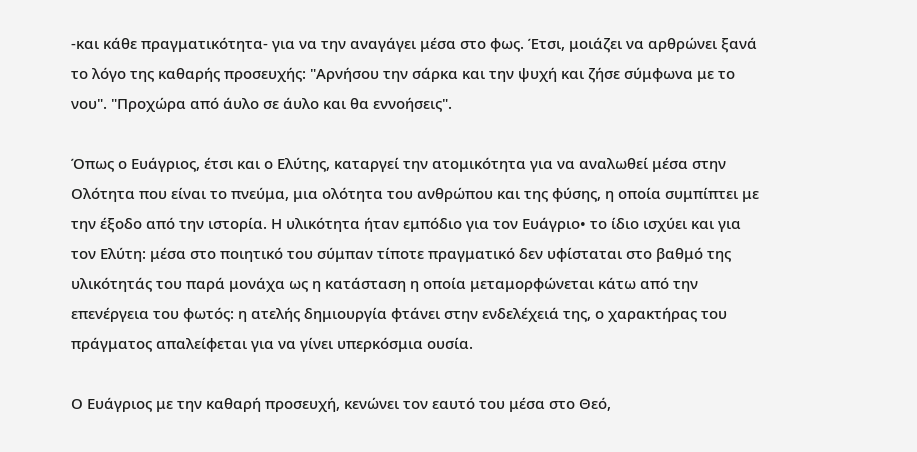-και κάθε πραγματικότητα- για να την αναγάγει μέσα στο φως. Έτσι, μοιάζει να αρθρώνει ξανά το λόγο της καθαρής προσευχής: "Αρνήσου την σάρκα και την ψυχή και ζήσε σύμφωνα με το νου". "Προχώρα από άυλο σε άυλο και θα εννοήσεις".

Όπως ο Ευάγριος, έτσι και ο Ελύτης, καταργεί την ατομικότητα για να αναλωθεί μέσα στην Ολότητα που είναι το πνεύμα, μια ολότητα του ανθρώπου και της φύσης, η οποία συμπίπτει με την έξοδο από την ιστορία. Η υλικότητα ήταν εμπόδιο για τον Ευάγριο• το ίδιο ισχύει και για τον Ελύτη: μέσα στο ποιητικό του σύμπαν τίποτε πραγματικό δεν υφίσταται στο βαθμό της υλικότητάς του παρά μονάχα ως η κατάσταση η οποία μεταμορφώνεται κάτω από την επενέργεια του φωτός: η ατελής δημιουργία φτάνει στην ενδελέχειά της, ο χαρακτήρας του πράγματος απαλείφεται για να γίνει υπερκόσμια ουσία.

Ο Ευάγριος με την καθαρή προσευχή, κενώνει τον εαυτό του μέσα στο Θεό,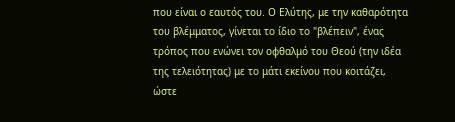που είναι ο εαυτός του. Ο Ελύτης, με την καθαρότητα του βλέμματος, γίνεται το ίδιο το "βλέπειν", ένας τρόπος που ενώνει τον οφθαλμό του Θεού (την ιδέα της τελειότητας) με το μάτι εκείνου που κοιτάζει, ώστε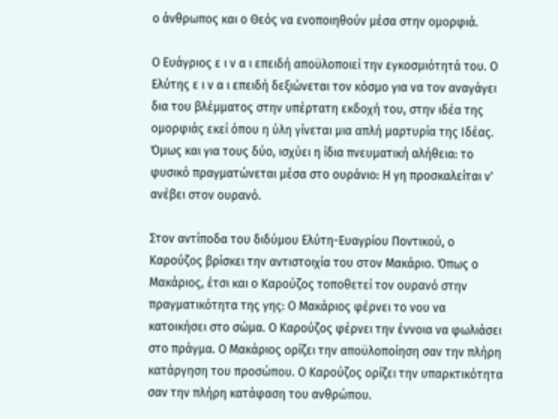ο άνθρωπος και ο Θεός να ενοποιηθούν μέσα στην ομορφιά.

Ο Ευάγριος ε ι ν α ι επειδή αποϋλοποιεί την εγκοσμιότητά του. Ο Ελύτης ε ι ν α ι επειδή δεξιώνεται τον κόσμο για να τον αναγάγει δια του βλέμματος στην υπέρτατη εκδοχή του, στην ιδέα της ομορφιάς εκεί όπου η ύλη γίνεται μια απλή μαρτυρία της Ιδέας. Όμως και για τους δύο, ισχύει η ίδια πνευματική αλήθεια: το φυσικό πραγματώνεται μέσα στο ουράνιο: Η γη προσκαλείται ν' ανέβει στον ουρανό.

Στον αντίποδα του διδύμου Ελύτη-Ευαγρίου Ποντικού, ο Καρούζος βρίσκει την αντιστοιχία του στον Μακάριο. Όπως ο Μακάριος, έτσι και ο Καρούζος τοποθετεί τον ουρανό στην πραγματικότητα της γης: Ο Μακάριος φέρνει το νου να κατοικήσει στο σώμα. Ο Καρούζος φέρνει την έννοια να φωλιάσει στο πράγμα. Ο Μακάριος ορίζει την αποϋλοποίηση σαν την πλήρη κατάργηση του προσώπου. Ο Καρούζος ορίζει την υπαρκτικότητα σαν την πλήρη κατάφαση του ανθρώπου.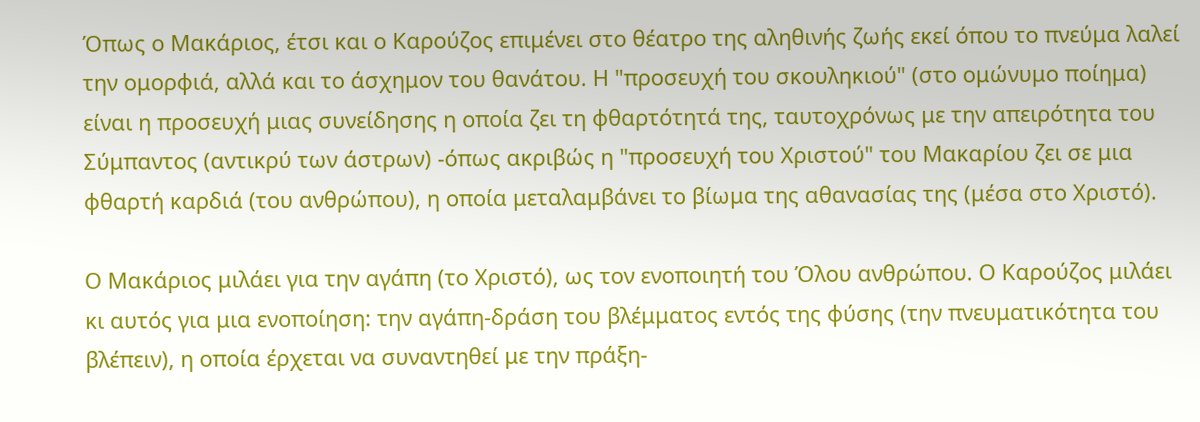Όπως ο Μακάριος, έτσι και ο Καρούζος επιμένει στο θέατρο της αληθινής ζωής εκεί όπου το πνεύμα λαλεί την ομορφιά, αλλά και το άσχημον του θανάτου. Η "προσευχή του σκουληκιού" (στο ομώνυμο ποίημα) είναι η προσευχή μιας συνείδησης η οποία ζει τη φθαρτότητά της, ταυτοχρόνως με την απειρότητα του Σύμπαντος (αντικρύ των άστρων) -όπως ακριβώς η "προσευχή του Χριστού" του Μακαρίου ζει σε μια φθαρτή καρδιά (του ανθρώπου), η οποία μεταλαμβάνει το βίωμα της αθανασίας της (μέσα στο Χριστό).

Ο Μακάριος μιλάει για την αγάπη (το Χριστό), ως τον ενοποιητή του Όλου ανθρώπου. Ο Καρούζος μιλάει κι αυτός για μια ενοποίηση: την αγάπη-δράση του βλέμματος εντός της φύσης (την πνευματικότητα του βλέπειν), η οποία έρχεται να συναντηθεί με την πράξη-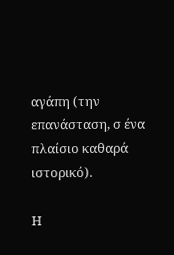αγάπη (την επανάσταση, σ ένα πλαίσιο καθαρά ιστορικό).

Η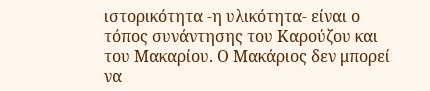ιστορικότητα -η υλικότητα- είναι ο τόπος συνάντησης τoυ Καρούζου και του Μακαρίου. Ο Μακάριος δεν μπορεί να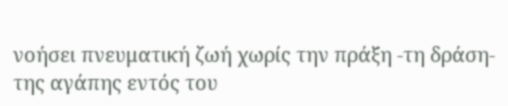νοήσει πνευματική ζωή χωρίς την πράξη -τη δράση- της αγάπης εντός του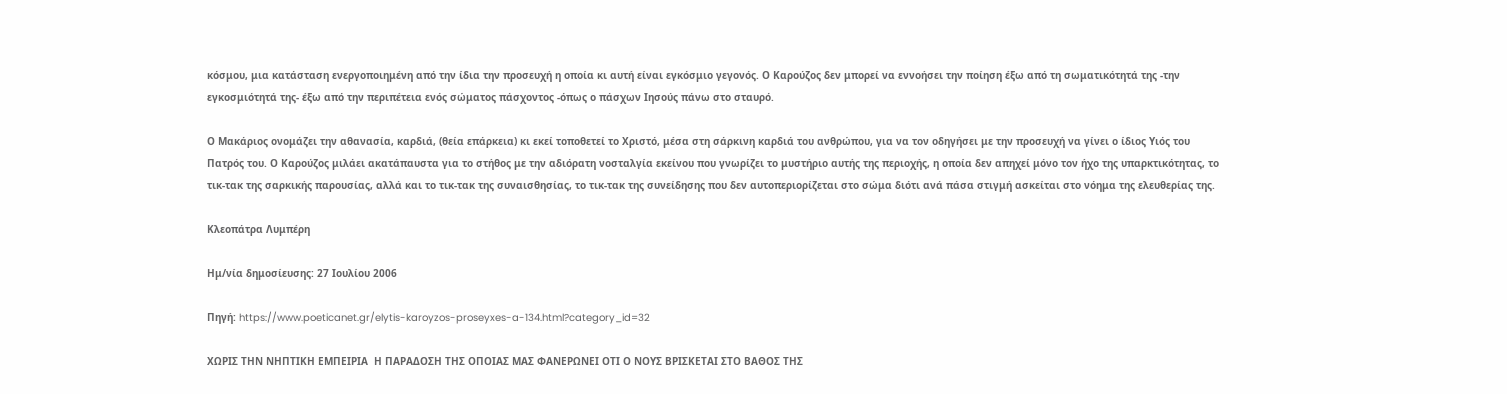κόσμου, μια κατάσταση ενεργοποιημένη από την ίδια την προσευχή η οποία κι αυτή είναι εγκόσμιο γεγονός. Ο Καρούζος δεν μπορεί να εννοήσει την ποίηση έξω από τη σωματικότητά της -την εγκοσμιότητά της- έξω από την περιπέτεια ενός σώματος πάσχοντος -όπως ο πάσχων Ιησούς πάνω στο σταυρό.

Ο Μακάριος ονομάζει την αθανασία, καρδιά, (θεία επάρκεια) κι εκεί τοποθετεί το Χριστό, μέσα στη σάρκινη καρδιά του ανθρώπου, για να τον οδηγήσει με την προσευχή να γίνει ο ίδιος Υιός του Πατρός του. Ο Καρούζος μιλάει ακατάπαυστα για το στήθος με την αδιόρατη νοσταλγία εκείνου που γνωρίζει το μυστήριο αυτής της περιοχής, η οποία δεν απηχεί μόνο τον ήχο της υπαρκτικότητας, το τικ-τακ της σαρκικής παρουσίας, αλλά και το τικ-τακ της συναισθησίας, το τικ-τακ της συνείδησης που δεν αυτοπεριορίζεται στο σώμα διότι ανά πάσα στιγμή ασκείται στο νόημα της ελευθερίας της.

Κλεοπάτρα Λυμπέρη

Ημ/νία δημοσίευσης: 27 Ιουλίου 2006

Πηγή: https://www.poeticanet.gr/elytis-karoyzos-proseyxes-a-134.html?category_id=32

ΧΩΡΙΣ ΤΗΝ ΝΗΠΤΙΚΗ ΕΜΠΕΙΡΙΑ  Η ΠΑΡΑΔΟΣΗ ΤΗΣ ΟΠΟΙΑΣ ΜΑΣ ΦΑΝΕΡΩΝΕΙ ΟΤΙ Ο ΝΟΥΣ ΒΡΙΣΚΕΤΑΙ ΣΤΟ ΒΑΘΟΣ ΤΗΣ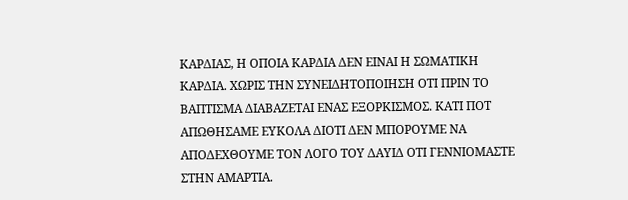ΚΑΡΔΙΑΣ, Η ΟΠΟΙΑ ΚΑΡΔΙΑ ΔΕΝ ΕΙΝΑΙ Η ΣΩΜΑΤΙΚΗ ΚΑΡΔΙΑ. ΧΩΡΙΣ ΤΗΝ ΣΥΝΕΙΔΗΤΟΠΟΙΗΣΗ ΟΤΙ ΠΡΙΝ ΤΟ ΒΑΠΤΙΣΜΑ ΔΙΑΒΑΖΕΤΑΙ ΕΝΑΣ ΕΞΟΡΚΙΣΜΟΣ. ΚΑΤΙ ΠΟΤ ΑΠΩΘΗΣΑΜΕ ΕΥΚΟΛΑ ΔΙΟΤΙ ΔΕΝ ΜΠΟΡΟΥΜΕ ΝΑ ΑΠΟΔΕΧΘΟΥΜΕ ΤΟΝ ΛΟΓΟ ΤΟΥ ΔΑΥΙΔ ΟΤΙ ΓΕΝΝΙΟΜΑΣΤΕ ΣΤΗΝ ΑΜΑΡΤΙΑ.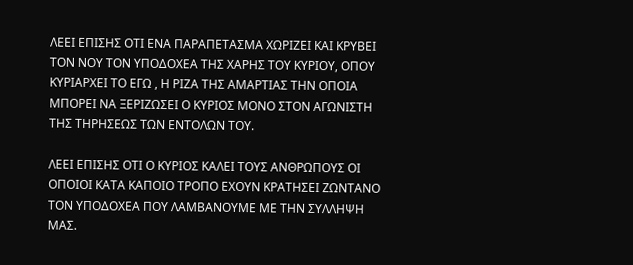ΛΕΕΙ ΕΠΙΣΗΣ ΟΤΙ ΕΝΑ ΠΑΡΑΠΕΤΑΣΜΑ ΧΩΡΙΖΕΙ ΚΑΙ ΚΡΥΒΕΙ ΤΟΝ ΝΟΥ ΤΟΝ ΥΠΟΔΟΧΕΑ ΤΗΣ ΧΑΡΗΣ ΤΟΥ ΚΥΡΙΟΥ, ΟΠΟΥ ΚΥΡΙΑΡΧΕΙ ΤΟ ΕΓΩ , Η ΡΙΖΑ ΤΗΣ ΑΜΑΡΤΙΑΣ ΤΗΝ ΟΠΟΙΑ ΜΠΟΡΕΙ ΝΑ ΞΕΡΙΖΩΣΕΙ Ο ΚΥΡΙΟΣ ΜΟΝΟ ΣΤΟΝ ΑΓΩΝΙΣΤΗ ΤΗΣ ΤΗΡΗΣΕΩΣ ΤΩΝ ΕΝΤΟΛΩΝ ΤΟΥ.

ΛΕΕΙ ΕΠΙΣΗΣ ΟΤΙ Ο ΚΥΡΙΟΣ ΚΑΛΕΙ ΤΟΥΣ ΑΝΘΡΩΠΟΥΣ ΟΙ ΟΠΟΙΟΙ ΚΑΤΑ ΚΑΠΟΙΟ ΤΡΟΠΟ ΕΧΟΥΝ ΚΡΑΤΗΣΕΙ ΖΩΝΤΑΝΟ ΤΟΝ ΥΠΟΔΟΧΕΑ ΠΟΥ ΛΑΜΒΑΝΟΥΜΕ ΜΕ ΤΗΝ ΣΥΛΛΗΨΗ ΜΑΣ.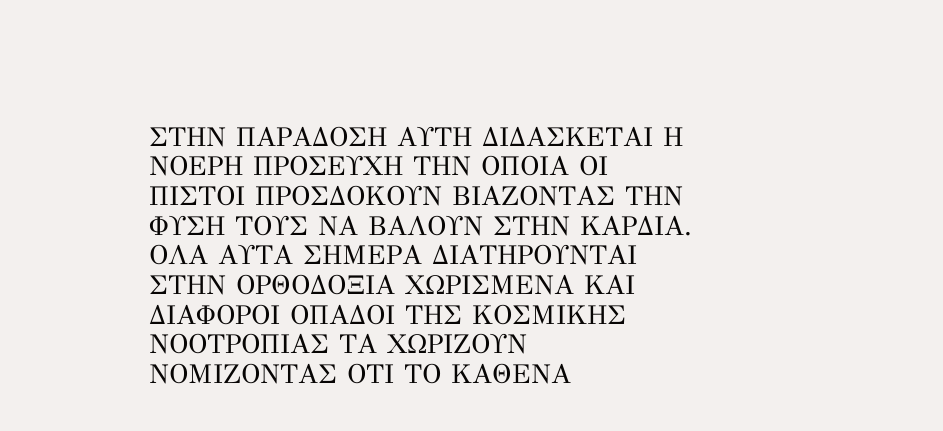ΣΤΗΝ ΠΑΡΑΔΟΣΗ ΑΥΤΗ ΔΙΔΑΣΚΕΤΑΙ Η ΝΟΕΡΗ ΠΡΟΣΕΥΧΗ ΤΗΝ ΟΠΟΙΑ ΟΙ ΠΙΣΤΟΙ ΠΡΟΣΔΟΚΟΥΝ ΒΙΑΖΟΝΤΑΣ ΤΗΝ ΦΥΣΗ ΤΟΥΣ ΝΑ ΒΑΛΟΥΝ ΣΤΗΝ ΚΑΡΔΙΑ. ΟΛΑ ΑΥΤΑ ΣΗΜΕΡΑ ΔΙΑΤΗΡΟΥΝΤΑΙ ΣΤΗΝ ΟΡΘΟΔΟΞΙΑ ΧΩΡΙΣΜΕΝΑ ΚΑΙ ΔΙΑΦΟΡΟΙ ΟΠΑΔΟΙ ΤΗΣ ΚΟΣΜΙΚΗΣ ΝΟΟΤΡΟΠΙΑΣ ΤΑ ΧΩΡΙΖΟΥΝ ΝΟΜΙΖΟΝΤΑΣ ΟΤΙ ΤΟ ΚΑΘΕΝΑ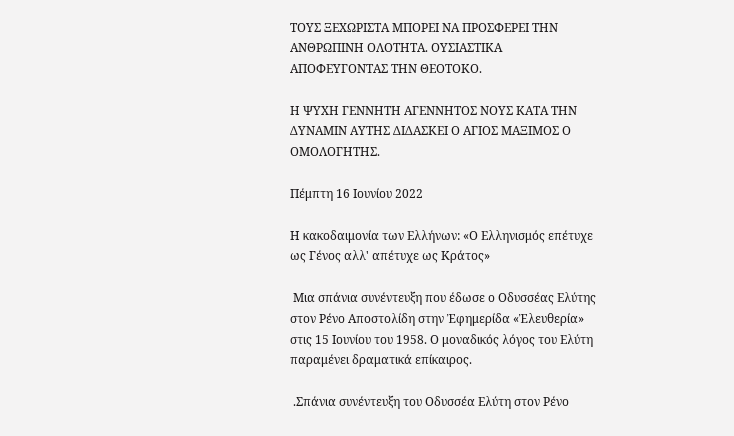ΤΟΥΣ ΞΕΧΩΡΙΣΤΑ ΜΠΟΡΕΙ ΝΑ ΠΡΟΣΦΕΡΕΙ ΤΗΝ ΑΝΘΡΩΠΙΝΗ ΟΛΟΤΗΤΑ. ΟΥΣΙΑΣΤΙΚΑ ΑΠΟΦΕΥΓΟΝΤΑΣ ΤΗΝ ΘΕΟΤΟΚΟ.

Η ΨΥΧΗ ΓΕΝΝΗΤΗ ΑΓΕΝΝΗΤΟΣ ΝΟΥΣ ΚΑΤΑ ΤΗΝ ΔΥΝΑΜΙΝ ΑΥΤΗΣ ΔΙΔΑΣΚΕΙ Ο ΑΓΙΟΣ ΜΑΞΙΜΟΣ Ο ΟΜΟΛΟΓΗΤΗΣ.

Πέμπτη 16 Ιουνίου 2022

Η κακοδαιμονία των Ελλήνων: «Ο Ελληνισμός επέτυχε ως Γένος αλλ' απέτυχε ως Κράτος»

 Μια σπάνια συνέντευξη που έδωσε ο Οδυσσέας Ελύτης στον Ρένο Αποστολίδη στην Ἐφημερίδα «Ἐλευθερία» στις 15 Ιουνίου του 1958. Ο μοναδικός λόγος του Ελύτη παραμένει δραματικά επίκαιρος.

 .Σπάνια συνέντευξη του Οδυσσέα Ελύτη στον Ρένο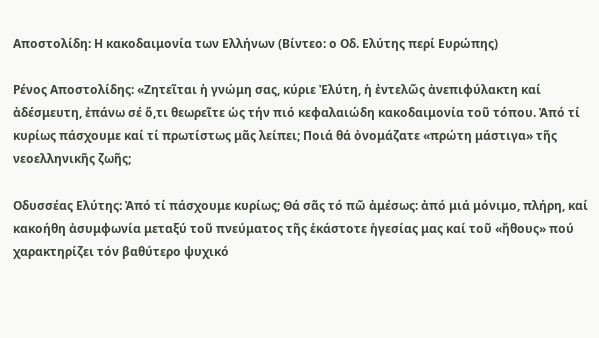Αποστολίδη: Η κακοδαιμονία των Ελλήνων (Βίντεο: ο Οδ. Ελύτης περί Ευρώπης)

Ρένος Αποστολίδης: «Ζητεῖται ἡ γνώμη σας, κύριε Ἐλύτη, ἡ ἐντελῶς ἀνεπιφύλακτη καί ἀδέσμευτη, ἐπάνω σέ ὅ,τι θεωρεῖτε ὡς τήν πιό κεφαλαιώδη κακοδαιμονία τοῦ τόπου. Ἀπό τί κυρίως πάσχουμε καί τί πρωτίστως μᾶς λείπει; Ποιά θά ὀνομάζατε «πρώτη μάστιγα» τῆς νεοελληνικῆς ζωῆς;

Οδυσσέας Ελύτης: Ἀπό τί πάσχουμε κυρίως; Θά σᾶς τό πῶ ἀμέσως: ἀπό μιά μόνιμο, πλήρη, καί κακοήθη ἀσυμφωνία μεταξύ τοῦ πνεύματος τῆς ἑκάστοτε ἡγεσίας μας καί τοῦ «ἤθους» πού χαρακτηρίζει τόν βαθύτερο ψυχικό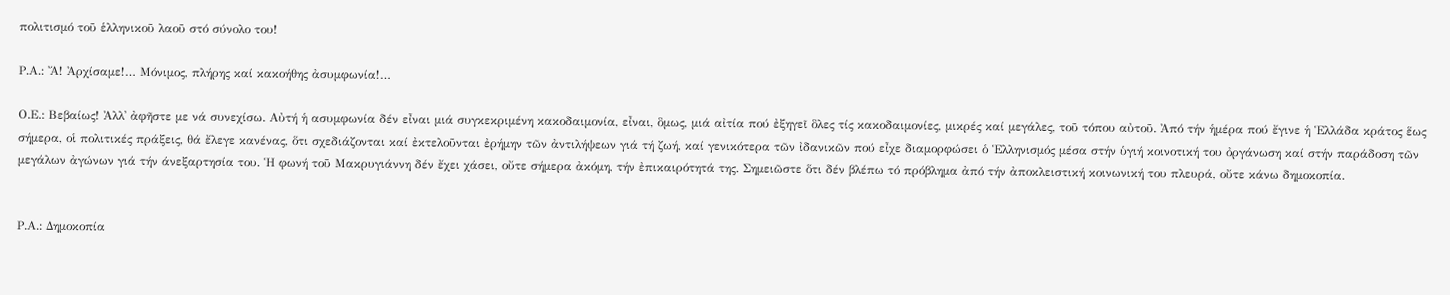πολιτισμό τοῦ ἑλληνικοῦ λαοῦ στό σύνολο του!

Ρ.Α.: Ἄ! Ἀρχίσαμε!… Μόνιμος, πλήρης καί κακοήθης ἀσυμφωνία!…

Ο.Ε.: Βεβαίως! Ἀλλ᾿ ἀφῆστε με νά συνεχίσω. Αὐτή ἡ ασυμφωνία δέν εἶναι μιά συγκεκριμένη κακοδαιμονία, εἶναι, ὃμως, μιά αἰτία πού ἐξηγεῖ ὃλες τίς κακοδαιμονίες, μικρές καί μεγάλες, τοῦ τόπου αὐτοῦ. Ἀπό τήν ἡμέρα πού ἔγινε ἡ Ἑλλάδα κράτος ἕως σήμερα, οἱ πολιτικές πράξεις, θά ἔλεγε κανένας, ὅτι σχεδιάζονται καί ἐκτελοῦνται ἐρήμην τῶν ἀντιλήψεων γιά τή ζωή, καί γενικότερα τῶν ἰδανικῶν πού εἶχε διαμορφώσει ὁ Ἑλληνισμός μέσα στήν ὑγιή κοινοτική του ὀργάνωση καί στήν παράδοση τῶν μεγάλων ἀγώνων γιά τήν άνεξαρτησία του. Ἡ φωνή τοῦ Μακρυγιάννη δέν ἔχει χάσει, οὔτε σήμερα ἀκόμη, τήν ἐπικαιρότητά της. Σημειῶστε ὅτι δέν βλέπω τό πρόβλημα ἀπό τήν ἀποκλειστική κοινωνική του πλευρά, οὔτε κάνω δημοκοπία.


Ρ.Α.: Δημοκοπία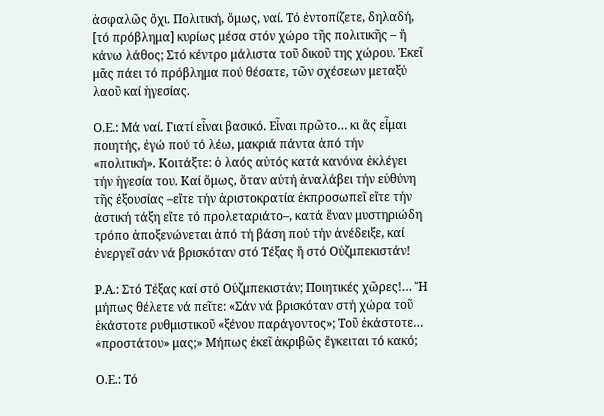ἀσφαλῶς ὄχι. Πολιτική, ὅμως, ναί. Τό ἐντοπίζετε, δηλαδή, [τό πρόβλημα] κυρίως μέσα στόν χώρο τῆς πολιτικῆς – ἤ κάνω λάθος; Στό κέντρο μάλιστα τοῦ δικοῦ της χώρου. Ἐκεῖ μᾶς πάει τό πρόβλημα πού θέσατε, τῶν σχέσεων μεταξύ λαοῦ καί ἡγεσίας.

Ο.Ε.: Μά ναί. Γιατί εἶναι βασικό. Εἶναι πρῶτο… κι ἄς εἶμαι ποιητής, ἐγώ πού τό λέω, μακριά πάντα ἀπό τήν «πολιτική». Κοιτάξτε: ὁ λαός αὐτός κατά κανόνα ἐκλέγει τήν ἡγεσία του. Καί ὅμως, ὅταν αὐτή ἀναλάβει τήν εὐθύνη τῆς ἐξουσίας –εἴτε τήν ἀριστοκρατία ἐκπροσωπεῖ εἴτε τήν ἀστική τάξη εἴτε τό προλεταριάτο–, κατά ἕναν μυστηριώδη τρόπο ἀποξενώνεται ἀπό τή βάση πού τήν ἀνέδειξε, καί ἐνεργεῖ σάν νά βρισκόταν στό Τέξας ἤ στό Οὐζμπεκιστάν!

Ρ.Α.: Στό Τέξας καί στό Οὐζμπεκιστάν; Ποιητικές χῶρες!… Ἤ μήπως θέλετε νά πεῖτε: «Σάν νά βρισκόταν στή χώρα τοῦ ἑκάστοτε ρυθμιστικοῦ «ξένου παράγοντος»; Τοῦ ἑκάστοτε… «προστάτου» μας;» Μήπως ἐκεῖ ἀκριβῶς ἔγκειται τό κακό;

Ο.Ε.: Τό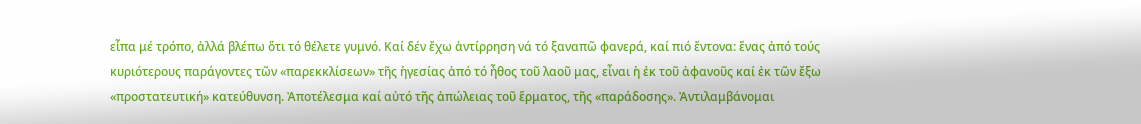εἶπα μέ τρόπο, ἀλλά βλέπω ὅτι τό θέλετε γυμνό. Καί δέν ἔχω ἀντίρρηση νά τό ξαναπῶ φανερά, καί πιό ἔντονα: ἕνας ἀπό τούς κυριότερους παράγοντες τῶν «παρεκκλίσεων» τῆς ἡγεσίας ἀπό τό ἦθος τοῦ λαοῦ μας, εἶναι ἡ ἐκ τοῦ ἀφανοῦς καί ἐκ τῶν ἔξω «προστατευτική» κατεύθυνση. Ἀποτέλεσμα καί αὐτό τῆς ἀπώλειας τοῦ ἕρματος, τῆς «παράδοσης». Ἀντιλαμβάνομαι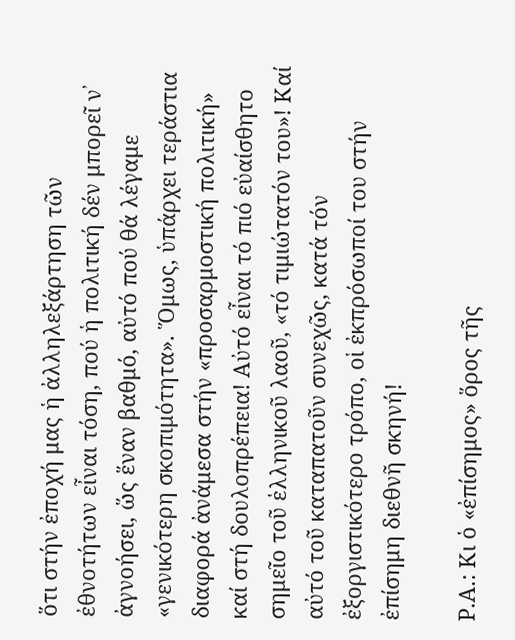ὅτι στήν ἐποχή μας ἡ ἀλληλεξάρτηση τῶν ἐθνοτήτων εἶναι τόση, πού ἡ πολιτική δέν μπορεῖ ν᾿ ἀγνοήσει, ὥς ἕναν βαθμό, αὐτό πού θά λέγαμε «γενικότερη σκοπιμότητα». Ὅμως, ὑπάρχει τεράστια διαφορά ἀνάμεσα στήν «προσαρμοστική πολιτική» καί στή δουλοπρέπεια! Αὐτό εἶναι τό πιό εὐαίσθητο σημεῖο τοῦ ἑλληνικοῦ λαοῦ, «τό τιμιώτατόν του»! Καί αὐτό τοῦ καταπατοῦν συνεχῶς, κατά τόν ἐξοργιστικότερο τρόπο, οἱ ἐκπρόσωποί του στήν ἐπίσημη διεθνῆ σκηνή!

Ρ.Α.: Κι ὁ «ἐπίσημος» ὅρος τῆς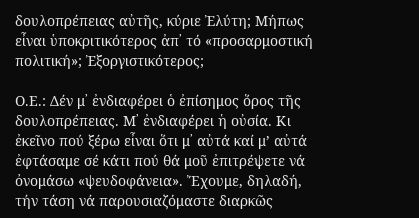δουλοπρέπειας αὐτῆς, κύριε Ἐλύτη; Μήπως εἶναι ὑποκριτικότερος ἀπ᾿ τό «προσαρμοστική πολιτική»; Ἐξοργιστικότερος;

Ο.Ε.: Δέν μ᾿ ἐνδιαφέρει ὁ ἐπίσημος ὅρος τῆς δουλοπρέπειας. Μ᾿ ἐνδιαφέρει ἡ οὐσία. Κι ἐκεῖνο πού ξέρω εἶναι ὅτι μ᾿ αὐτά καί μ’ αὐτά ἐφτάσαμε σέ κάτι πού θά μοῦ ἐπιτρέψετε νά ὀνομάσω «ψευδοφάνεια». Ἔχουμε, δηλαδή, τήν τάση νά παρουσιαζόμαστε διαρκῶς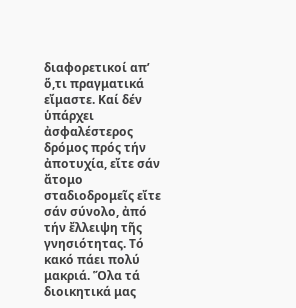διαφορετικοί απ’ ὅ,τι πραγματικά εἴμαστε. Καί δέν ὑπάρχει ἀσφαλέστερος δρόμος πρός τήν ἀποτυχία, εἴτε σάν ἄτομο σταδιοδρομεῖς εἴτε σάν σύνολο, ἀπό τήν ἔλλειψη τῆς γνησιότητας. Τό κακό πάει πολύ μακριά. Ὅλα τά διοικητικά μας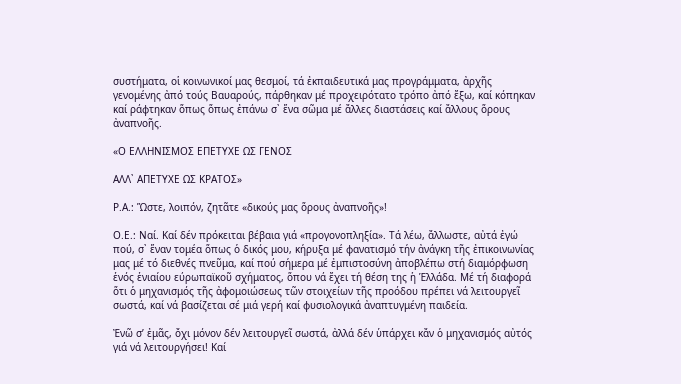συστήματα, οἱ κοινωνικοί μας θεσμοί, τά ἐκπαιδευτικά μας προγράμματα, ἀρχῆς γενομένης ἀπό τούς Βαυαρούς, πάρθηκαν μέ προχειρότατο τρόπο ἀπό ἔξω, καί κόπηκαν καί ράφτηκαν ὅπως ὅπως ἐπάνω σ᾿ ἕνα σῶμα μέ ἄλλες διαστάσεις καί ἄλλους ὅρους ἀναπνοῆς.

«Ο ΕΛΛΗΝΙΣΜΟΣ ΕΠΕΤΥΧΕ ΩΣ ΓΕΝΟΣ

ΑΛΛ᾿ ΑΠΕΤΥΧΕ ΩΣ ΚΡΑΤΟΣ»

Ρ.Α.: Ὥστε, λοιπόν, ζητᾶτε «δικούς μας ὅρους ἀναπνοῆς»!

Ο.Ε.: Ναί. Καί δέν πρόκειται βέβαια γιά «προγονοπληξία». Τά λέω, ἄλλωστε, αὐτά ἐγώ πού, σ᾿ ἕναν τομέα ὅπως ὁ δικός μου, κήρυξα μέ φανατισμό τήν ἀνάγκη τῆς ἐπικοινωνίας μας μέ τό διεθνές πνεῦμα, καί πού σήμερα μέ ἐμπιστοσύνη ἀποβλέπω στή διαμόρφωση ἑνός ἑνιαίου εύρωπαϊκοῦ σχήματος, ὅπου νά ἔχει τή θέση της ἡ Ἑλλάδα. Μέ τή διαφορά ὅτι ὁ μηχανισμός τῆς ἀφομοιώσεως τῶν στοιχείων τῆς προόδου πρέπει νά λειτουργεῖ σωστά, καί νά βασίζεται σέ μιά γερή καί φυσιολογικά ἀναπτυγμένη παιδεία.

Ἐνῶ σ’ ἐμᾶς, ὄχι μόνον δέν λειτουργεῖ σωστά, ἀλλά δέν ὑπάρχει κἄν ὁ μηχανισμός αὐτός γιά νά λειτουργήσει! Καί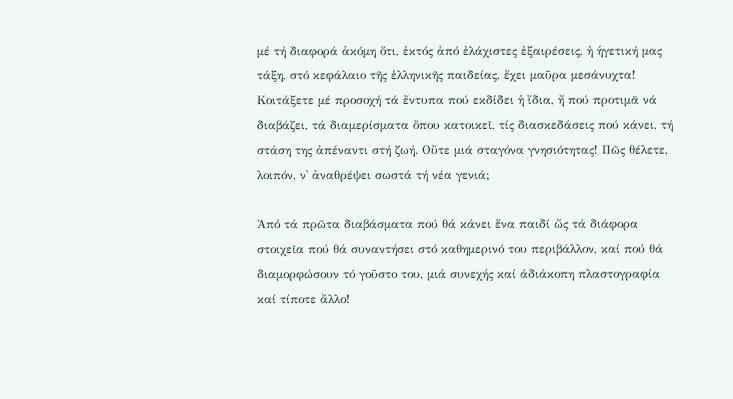μέ τή διαφορά ἀκόμη ὅτι, ἐκτός ἀπό ἐλάχιστες ἐξαιρέσεις, ἡ ἡγετική μας τάξη, στό κεφάλαιο τῆς ἑλληνικῆς παιδείας, ἔχει μαῦρα μεσάνυχτα! Κοιτάξετε μέ προσοχή τά ἔντυπα πού εκδίδει ἡ ἴδια, ἤ πού προτιμᾶ νά διαβάζει, τά διαμερίσματα ὅπου κατοικεῖ, τίς διασκεδάσεις πού κάνει, τή στάση της ἀπέναντι στή ζωή. Οὔτε μιά σταγόνα γνησιότητας! Πῶς θέλετε, λοιπόν, ν᾿ ἀναθρέψει σωστά τή νέα γενιά;

Ἀπό τά πρῶτα διαβάσματα πού θά κάνει ἕνα παιδί ὥς τά διάφορα στοιχεῖα πού θά συναντήσει στό καθημερινό του περιβάλλον, καί πού θά διαμορφώσουν τό γοῦστο του, μιά συνεχής καί άδιάκοπη πλαστογραφία καί τίποτε ἄλλο!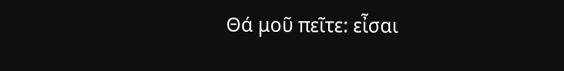Θά μοῦ πεῖτε: εἶσαι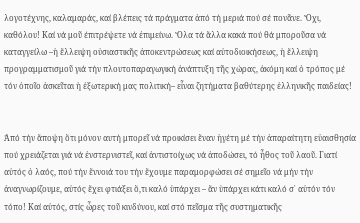λογοτέχνης, καλαμαράς, καί βλέπεις τά πράγματα ἀπό τή μεριά πού σέ πονᾶνε. Ὄχι, καθόλου! Καί νά μοῦ έπιτρέψετε νά ἐπιμείνω. Ὅλα τά ἄλλα κακά πού θά μποροῦσα νά καταγγείλω –ἡ ἔλλειψη οὐσιαστικῆς ἀποκεντρώσεως καί αὐτοδιοικήσεως, ἡ ἔλλειψη προγραμματισμοῦ γιά τήν πλουτοπαραγωγική ἀνάπτυξη τῆς χώρας, ἀκόμη καί ὁ τρόπος μέ τόν ὁποῖο ἀσκεῖται ἡ ἐξωτερική μας πολιτική– εἶναι ζητήματα βαθύτερης ἑλληνικῆς παιδείας!


Ἀπό τήν ἄποψη ὅτι μόνον αυτή μπορεῖ νά προικίσει ἕναν ἡγέτη μέ τήν ἀπαραίτητη εὐαισθησία πού χρειάζεται γιά νά ἐνστερνιστεῖ, καί ἀντιστοίχως νά ἀποδώσει, τό ἦθος τοῦ λαοῦ. Γιατί αὐτός ὁ λαός, πού τήν ἔννοιά του τήν ἔχουμε παραμορφώσει σέ σημεῖο νά μήν τήν ἀναγνωρίζουμε, αὐτός ἔχει φτιάξει ὅ,τι καλό ὑπάρχει – ἄν ὑπάρχει κάτι καλό σ᾿ αὐτόν τόν τόπο! Καί αὐτός, στίς ὧρες τοῦ κινδύνου, καί στό πεῖσμα τῆς συστηματικῆς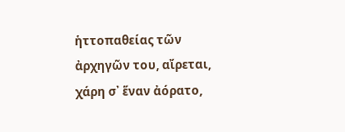ἡττοπαθείας τῶν ἀρχηγῶν του, αἴρεται, χάρη σ᾿ ἕναν ἀόρατο,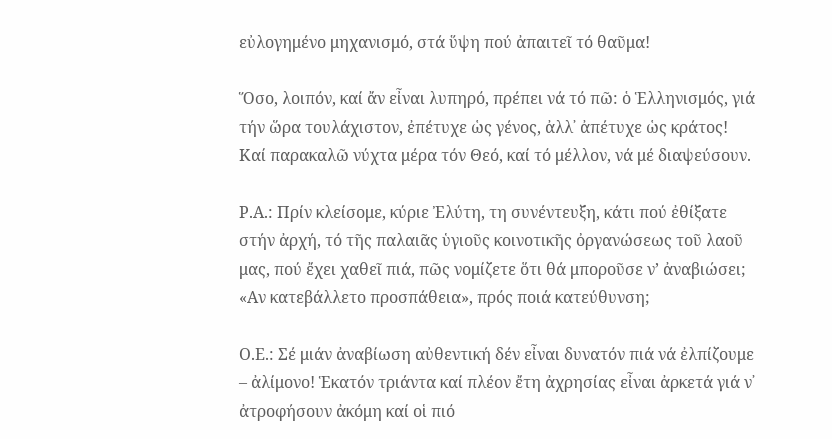εὐλογημένο μηχανισμό, στά ὕψη πού ἀπαιτεῖ τό θαῦμα!

Ὅσο, λοιπόν, καί ἄν εἶναι λυπηρό, πρέπει νά τό πῶ: ὁ Ἑλληνισμός, γιά τήν ὥρα τουλάχιστον, ἐπέτυχε ὡς γένος, ἀλλ᾿ ἀπέτυχε ὡς κράτος! Καί παρακαλῶ νύχτα μέρα τόν Θεό, καί τό μέλλον, νά μέ διαψεύσουν.

Ρ.Α.: Πρίν κλείσομε, κύριε Ἐλύτη, τη συνέντευξη, κάτι πού ἐθίξατε στήν ἀρχή, τό τῆς παλαιᾶς ὑγιοῦς κοινοτικῆς ὀργανώσεως τοῦ λαοῦ μας, πού ἔχει χαθεῖ πιά, πῶς νομίζετε ὅτι θά μποροῦσε ν’ ἀναβιώσει; «Αν κατεβάλλετο προσπάθεια», πρός ποιά κατεύθυνση;

Ο.Ε.: Σέ μιάν ἀναβίωση αὐθεντική δέν εἶναι δυνατόν πιά νά ἐλπίζουμε – ἀλίμονο! Ἑκατόν τριάντα καί πλέον ἔτη ἀχρησίας εἶναι ἀρκετά γιά ν᾿ ἀτροφήσουν ἀκόμη καί οἱ πιό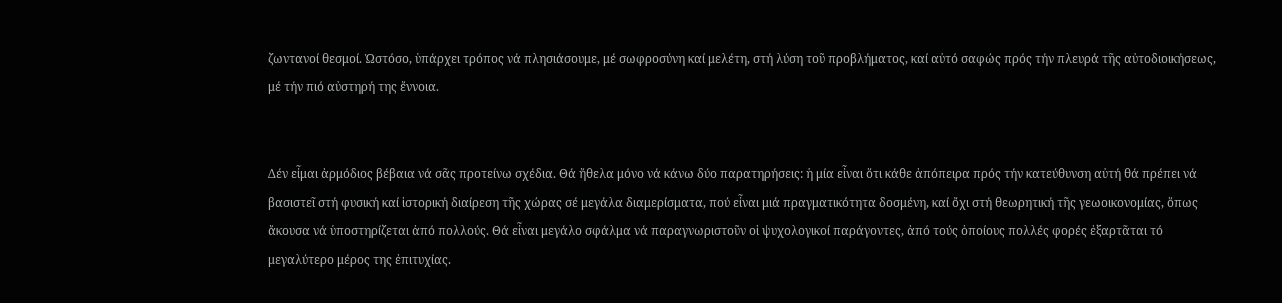ζωντανοί θεσμοί. Ὡστόσο, ὑπάρχει τρόπος νά πλησιάσουμε, μέ σωφροσύνη καί μελέτη, στή λύση τοῦ προβλήματος, καί αὐτό σαφώς πρός τήν πλευρά τῆς αὐτοδιοικήσεως, μέ τήν πιό αὐστηρή της ἔννοια.


Δέν εἶμαι ἀρμόδιος βέβαια νά σᾶς προτείνω σχέδια. Θά ἤθελα μόνο νά κάνω δύο παρατηρήσεις: ἡ μία εἶναι ὅτι κάθε ἀπόπειρα πρός τήν κατεύθυνση αὐτή θά πρέπει νά βασιστεῖ στή φυσική καί ἱστορική διαίρεση τῆς χώρας σέ μεγάλα διαμερίσματα, πού εἶναι μιά πραγματικότητα δοσμένη, καί ὄχι στή θεωρητική τῆς γεωοικονομίας, ὅπως ἄκουσα νά ὑποστηρίζεται ἀπό πολλούς. Θά εἶναι μεγάλο σφάλμα νά παραγνωριστοῦν οἱ ψυχολογικοί παράγοντες, ἀπό τούς ὁποίους πολλές φορές ἐξαρτᾶται τό μεγαλύτερο μέρος της ἐπιτυχίας.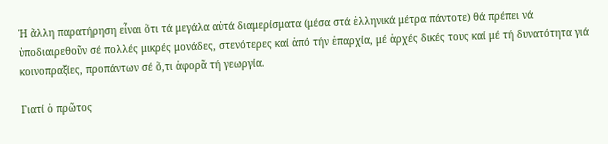Ἡ ἄλλη παρατήρηση εἶναι ὅτι τά μεγάλα αὐτά διαμερίσματα (μέσα στά ἑλληνικά μέτρα πάντοτε) θά πρέπει νά ὑποδιαιρεθοῦν σέ πολλές μικρές μονάδες, στενότερες καί ἀπό τήν ἐπαρχία, μέ ἀρχές δικές τους καί μέ τή δυνατότητα γιά κοινοπραξίες, προπάντων σέ ὅ,τι ἀφορᾶ τή γεωργία.

Γιατί ὁ πρῶτος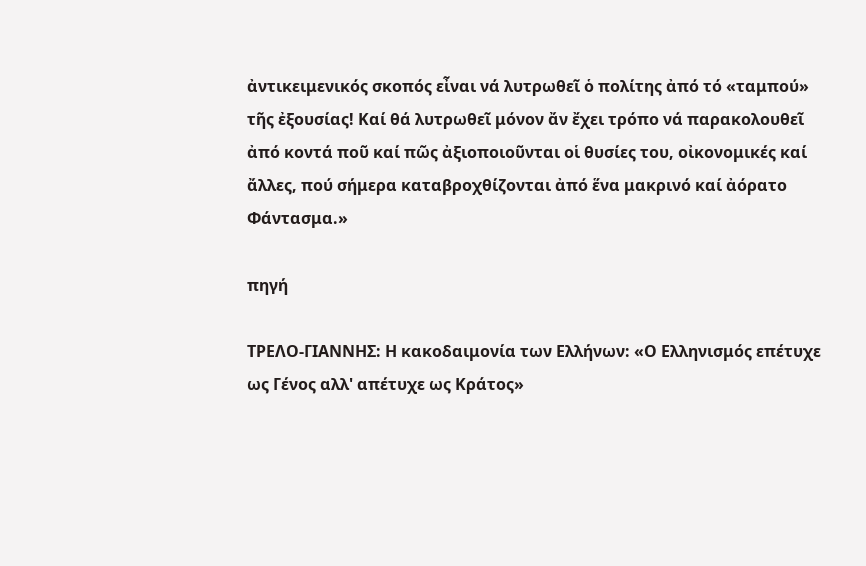ἀντικειμενικός σκοπός εἶναι νά λυτρωθεῖ ὁ πολίτης ἀπό τό «ταμπού» τῆς ἐξουσίας! Καί θά λυτρωθεῖ μόνον ἄν ἔχει τρόπο νά παρακολουθεῖ ἀπό κοντά ποῦ καί πῶς ἀξιοποιοῦνται οἱ θυσίες του, οἰκονομικές καί ἄλλες, πού σήμερα καταβροχθίζονται ἀπό ἕνα μακρινό καί ἀόρατο Φάντασμα.»

πηγή

ΤΡΕΛΟ-ΓΙΑΝΝΗΣ: Η κακοδαιμονία των Ελλήνων: «Ο Ελληνισμός επέτυχε ως Γένος αλλ' απέτυχε ως Κράτος»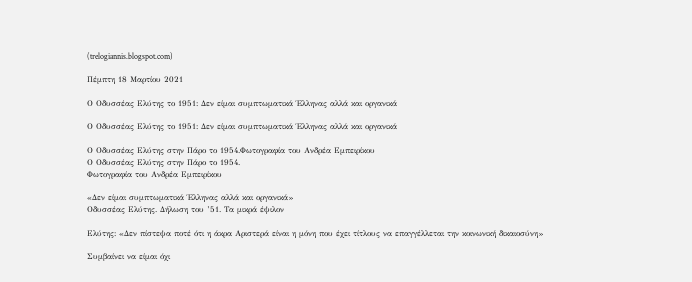(trelogiannis.blogspot.com)

Πέμπτη 18 Μαρτίου 2021

Ο Οδυσσέας Ελύτης το 1951: Δεν είμαι συμπτωματικά Έλληνας αλλά και οργανικά

Ο Οδυσσέας Ελύτης το 1951: Δεν είμαι συμπτωματικά Έλληνας αλλά και οργανικά

Ο Οδυσσέας Ελύτης στην Πάρο το 1954.Φωτογραφία του Ανδρέα Εμπειρίκου
Ο Οδυσσέας Ελύτης στην Πάρο το 1954.
Φωτογραφία του Ανδρέα Εμπειρίκου

«Δεν είμαι συμπτωματικά Έλληνας αλλά και οργανικά»
Οδυσσέας Ελύτης. Δήλωση του ’51. Τα μικρά έψιλον

Ελύτης: «Δεν πίστεψα ποτέ ότι η άκρα Αριστερά είναι η μόνη που έχει τίτλους να επαγγέλλεται την κοινωνική δικαιοσύνη»

Συμβαίνει να είμαι όχι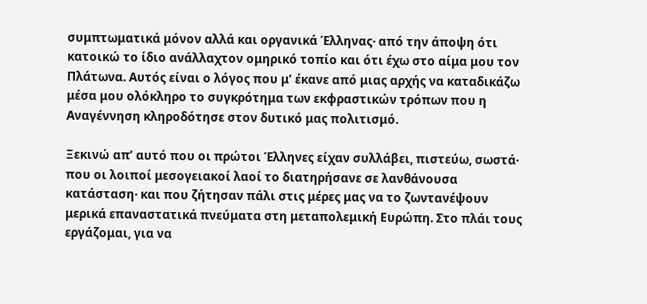συμπτωματικά μόνον αλλά και οργανικά Έλληνας· από την άποψη ότι κατοικώ το ίδιο ανάλλαχτον ομηρικό τοπίο και ότι έχω στο αίμα μου τον Πλάτωνα. Αυτός είναι ο λόγος που μ’ έκανε από μιας αρχής να καταδικάζω μέσα μου ολόκληρο το συγκρότημα των εκφραστικών τρόπων που η Αναγέννηση κληροδότησε στον δυτικό μας πολιτισμό.

Ξεκινώ απ’ αυτό που οι πρώτοι Έλληνες είχαν συλλάβει, πιστεύω, σωστά· που οι λοιποί μεσογειακοί λαοί το διατηρήσανε σε λανθάνουσα κατάσταση· και που ζήτησαν πάλι στις μέρες μας να το ζωντανέψουν μερικά επαναστατικά πνεύματα στη μεταπολεμική Ευρώπη. Στο πλάι τους εργάζομαι, για να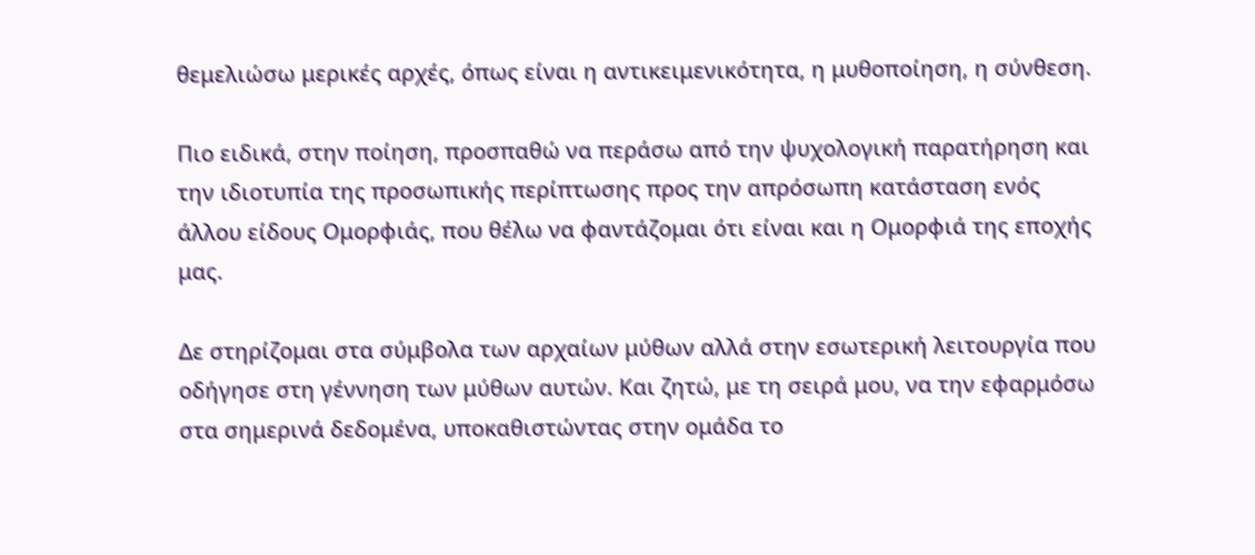θεμελιώσω μερικές αρχές, όπως είναι η αντικειμενικότητα, η μυθοποίηση, η σύνθεση.

Πιο ειδικά, στην ποίηση, προσπαθώ να περάσω από την ψυχολογική παρατήρηση και την ιδιοτυπία της προσωπικής περίπτωσης προς την απρόσωπη κατάσταση ενός άλλου είδους Ομορφιάς, που θέλω να φαντάζομαι ότι είναι και η Ομορφιά της εποχής μας.

Δε στηρίζομαι στα σύμβολα των αρχαίων μύθων αλλά στην εσωτερική λειτουργία που οδήγησε στη γέννηση των μύθων αυτών. Και ζητώ, με τη σειρά μου, να την εφαρμόσω στα σημερινά δεδομένα, υποκαθιστώντας στην ομάδα το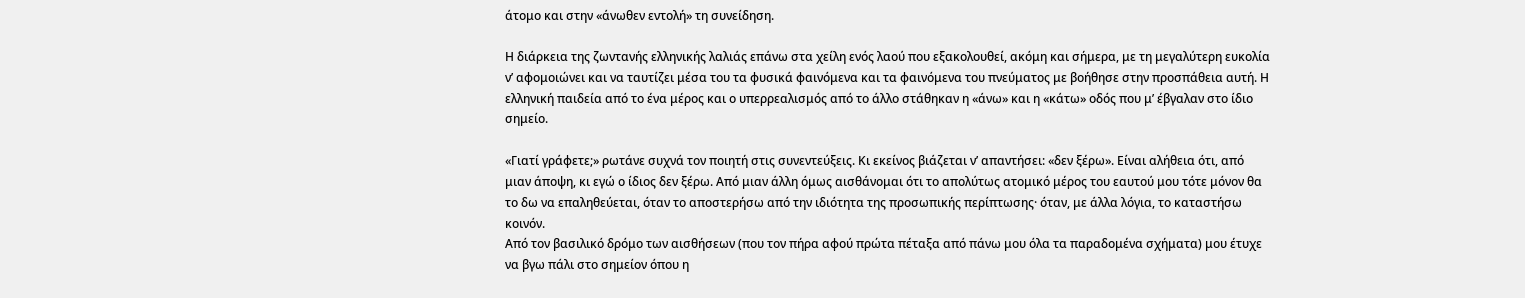άτομο και στην «άνωθεν εντολή» τη συνείδηση.

Η διάρκεια της ζωντανής ελληνικής λαλιάς επάνω στα χείλη ενός λαού που εξακολουθεί, ακόμη και σήμερα, με τη μεγαλύτερη ευκολία ν’ αφομοιώνει και να ταυτίζει μέσα του τα φυσικά φαινόμενα και τα φαινόμενα του πνεύματος με βοήθησε στην προσπάθεια αυτή. Η ελληνική παιδεία από το ένα μέρος και ο υπερρεαλισμός από το άλλο στάθηκαν η «άνω» και η «κάτω» οδός που μ’ έβγαλαν στο ίδιο σημείο.

«Γιατί γράφετε;» ρωτάνε συχνά τον ποιητή στις συνεντεύξεις. Κι εκείνος βιάζεται ν’ απαντήσει: «δεν ξέρω». Είναι αλήθεια ότι, από μιαν άποψη, κι εγώ ο ίδιος δεν ξέρω. Από μιαν άλλη όμως αισθάνομαι ότι το απολύτως ατομικό μέρος του εαυτού μου τότε μόνον θα το δω να επαληθεύεται, όταν το αποστερήσω από την ιδιότητα της προσωπικής περίπτωσης· όταν, με άλλα λόγια, το καταστήσω κοινόν.
Από τον βασιλικό δρόμο των αισθήσεων (που τον πήρα αφού πρώτα πέταξα από πάνω μου όλα τα παραδομένα σχήματα) μου έτυχε να βγω πάλι στο σημείον όπου η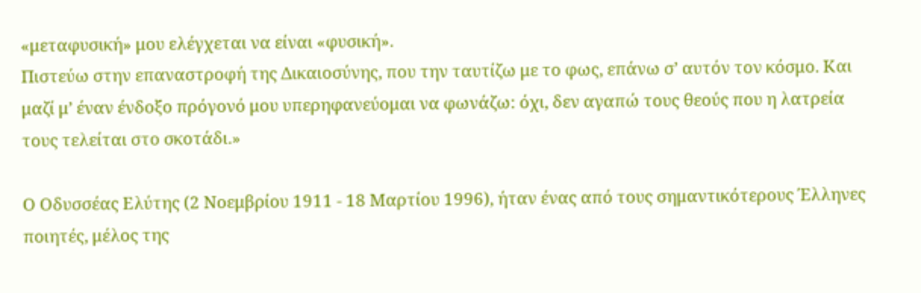«μεταφυσική» μου ελέγχεται να είναι «φυσική».
Πιστεύω στην επαναστροφή της Δικαιοσύνης, που την ταυτίζω με το φως, επάνω σ’ αυτόν τον κόσμο. Και μαζί μ’ έναν ένδοξο πρόγονό μου υπερηφανεύομαι να φωνάζω: όχι, δεν αγαπώ τους θεούς που η λατρεία τους τελείται στο σκοτάδι.»

Ο Οδυσσέας Ελύτης (2 Νοεμβρίου 1911 - 18 Μαρτίου 1996), ήταν ένας από τους σημαντικότερους Έλληνες ποιητές, μέλος της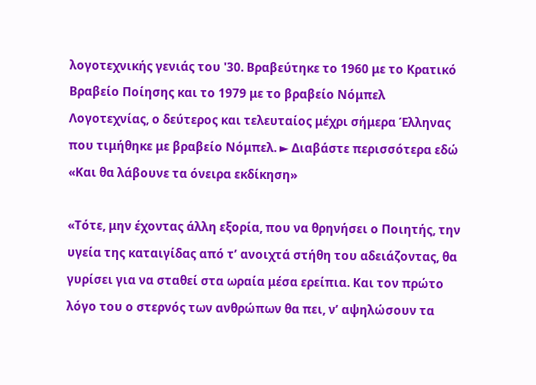λογοτεχνικής γενιάς του '30. Βραβεύτηκε το 1960 με το Κρατικό Βραβείο Ποίησης και το 1979 με το βραβείο Νόμπελ Λογοτεχνίας, ο δεύτερος και τελευταίος μέχρι σήμερα Έλληνας που τιμήθηκε με βραβείο Νόμπελ. ► Διαβάστε περισσότερα εδώ
«Και θα λάβουνε τα όνειρα εκδίκηση»

«Τότε, μην έχοντας άλλη εξορία, που να θρηνήσει ο Ποιητής, την υγεία της καταιγίδας από τ’ ανοιχτά στήθη του αδειάζοντας, θα γυρίσει για να σταθεί στα ωραία μέσα ερείπια. Και τον πρώτο λόγο του ο στερνός των ανθρώπων θα πει, ν’ αψηλώσουν τα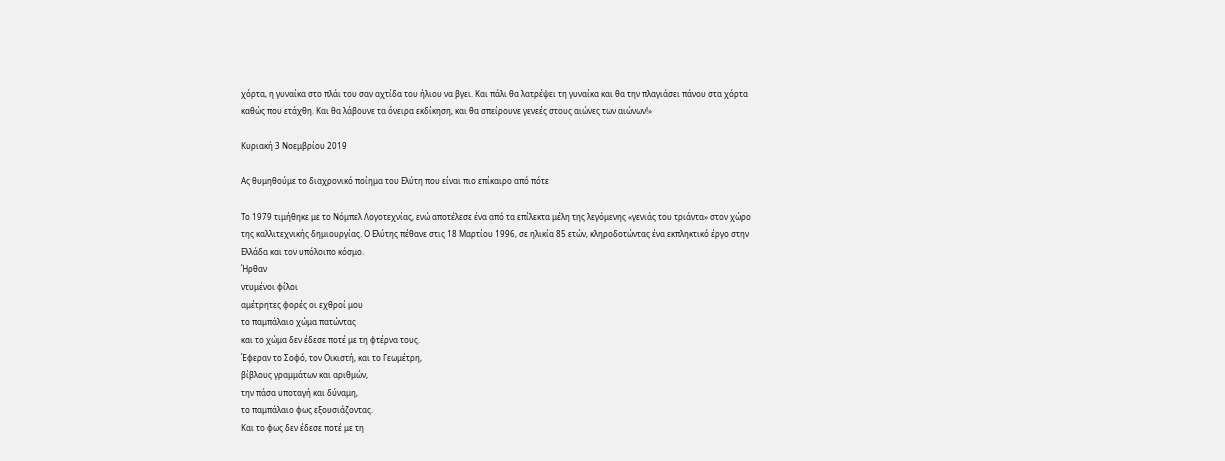χόρτα, η γυναίκα στο πλάι του σαν αχτίδα του ήλιου να βγει. Και πάλι θα λατρέψει τη γυναίκα και θα την πλαγιάσει πάνου στα χόρτα καθώς που ετάχθη. Και θα λάβουνε τα όνειρα εκδίκηση, και θα σπείρουνε γενεές στους αιώνες των αιώνων!»

Κυριακή 3 Νοεμβρίου 2019

Ας θυμηθούμε το διαχρονικό ποίημα του Ελύτη που είναι πιο επίκαιρο από πότε

Το 1979 τιμήθηκε με το Νόμπελ Λογοτεχνίας, ενώ αποτέλεσε ένα από τα επίλεκτα μέλη της λεγόμενης «γενιάς του τριάντα» στον χώρο της καλλιτεχνικής δημιουργίας. Ο Ελύτης πέθανε στις 18 Μαρτίου 1996, σε ηλικία 85 ετών, κληροδοτώντας ένα εκπληκτικό έργο στην Ελλάδα και τον υπόλοιπο κόσμο.
Ήρθαν
ντυμένοι φίλοι
αμέτρητες φορές οι εχθροί μου
το παμπάλαιο χώμα πατώντας
και το χώμα δεν έδεσε ποτέ με τη φτέρνα τους.
Έφεραν το Σοφό, τον Οικιστή, και το Γεωμέτρη,
βίβλους γραμμάτων και αριθμών,
την πάσα υποταγή και δύναμη,
το παμπάλαιο φως εξουσιάζοντας.
Και το φως δεν έδεσε ποτέ με τη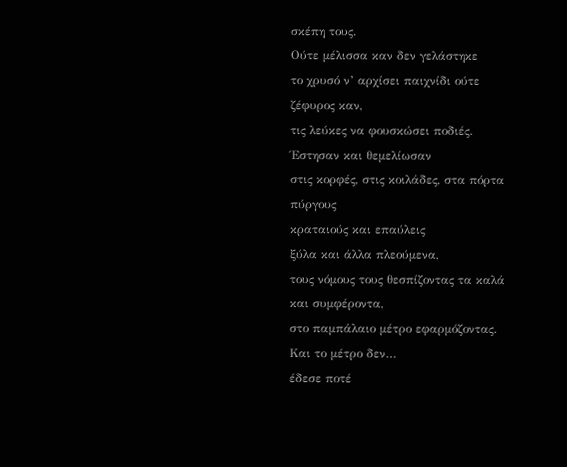σκέπη τους.
Ούτε μέλισσα καν δεν γελάστηκε
το χρυσό ν’ αρχίσει παιχνίδι ούτε ζέφυρος καν,
τις λεύκες να φουσκώσει ποδιές.
Έστησαν και θεμελίωσαν
στις κορφές, στις κοιλάδες, στα πόρτα πύργους
κραταιούς και επαύλεις
ξύλα και άλλα πλεούμενα,
τους νόμους τους θεσπίζοντας τα καλά και συμφέροντα,
στο παμπάλαιο μέτρο εφαρμόζοντας.
Και το μέτρο δεν…
έδεσε ποτέ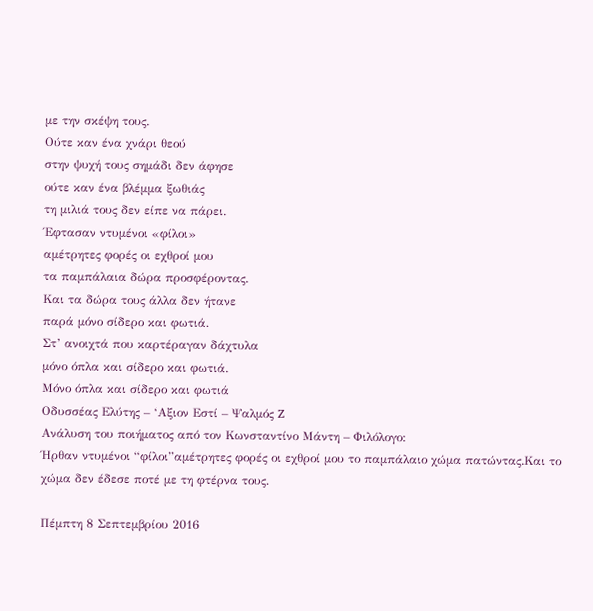με την σκέψη τους.
Ούτε καν ένα χνάρι θεού
στην ψυχή τους σημάδι δεν άφησε
ούτε καν ένα βλέμμα ξωθιάς
τη μιλιά τους δεν είπε να πάρει.
Έφτασαν ντυμένοι «φίλοι»
αμέτρητες φορές οι εχθροί μου
τα παμπάλαια δώρα προσφέροντας.
Και τα δώρα τους άλλα δεν ήτανε
παρά μόνο σίδερο και φωτιά.
Στ’ ανοιχτά που καρτέραγαν δάχτυλα
μόνο όπλα και σίδερο και φωτιά.
Μόνο όπλα και σίδερο και φωτιά
Οδυσσέας Ελύτης – ‘Αξιον Εστί – Ψαλμός Z
Ανάλυση του ποιήματος από τον Κωνσταντίνο Μάντη – Φιλόλογο:
Ήρθαν ντυμένοι “φίλοι”αμέτρητες φορές οι εχθροί μου το παμπάλαιο χώμα πατώντας.Και το χώμα δεν έδεσε ποτέ με τη φτέρνα τους.

Πέμπτη 8 Σεπτεμβρίου 2016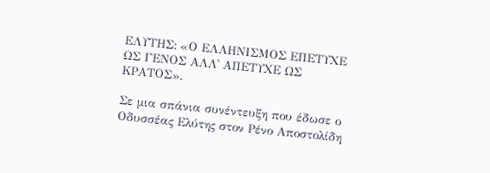ΕΛΥΤΗΣ: «Ο ΕΛΛΗΝΙΣΜΟΣ ΕΠΕΤΥΧΕ ΩΣ ΓΕΝΟΣ ΑΛΛ᾿ ΑΠΕΤΥΧΕ ΩΣ ΚΡΑΤΟΣ».

Σε μια σπάνια συνέντευξη που έδωσε ο Οδυσσέας Ελύτης στον Ρένο Αποστολίδη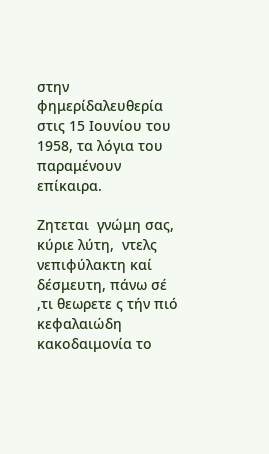στην φημερίδαλευθερία στις 15 Ιουνίου του 1958, τα λόγια του παραμένουν επίκαιρα.

Ζητεται  γνώμη σας, κύριε λύτη,  ντελς νεπιφύλακτη καί δέσμευτη, πάνω σέ ,τι θεωρετε ς τήν πιό κεφαλαιώδη κακοδαιμονία το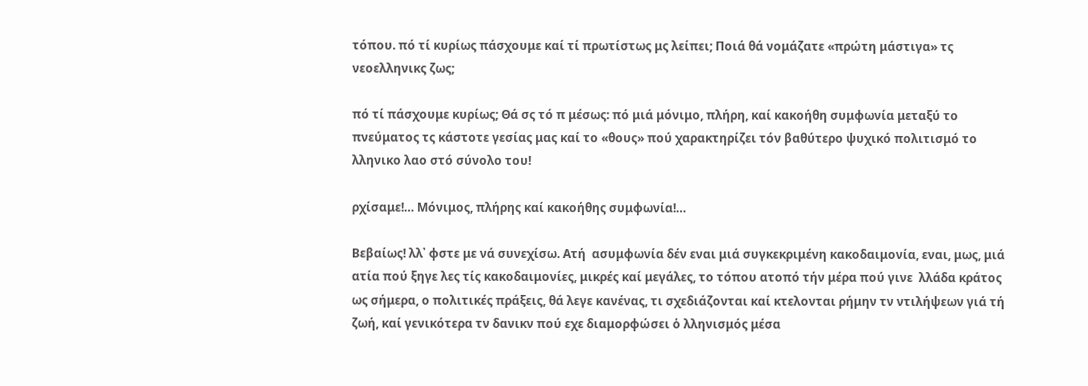τόπου. πό τί κυρίως πάσχουμε καί τί πρωτίστως μς λείπει; Ποιά θά νομάζατε «πρώτη μάστιγα» τς νεοελληνικς ζως;

πό τί πάσχουμε κυρίως; Θά σς τό π μέσως: πό μιά μόνιμο, πλήρη, καί κακοήθη συμφωνία μεταξύ το πνεύματος τς κάστοτε γεσίας μας καί το «θους» πού χαρακτηρίζει τόν βαθύτερο ψυχικό πολιτισμό το λληνικο λαο στό σύνολο του!

ρχίσαμε!… Μόνιμος, πλήρης καί κακοήθης συμφωνία!…

Βεβαίως! λλ᾿ φστε με νά συνεχίσω. Ατή  ασυμφωνία δέν εναι μιά συγκεκριμένη κακοδαιμονία, εναι, μως, μιά ατία πού ξηγε λες τίς κακοδαιμονίες, μικρές καί μεγάλες, το τόπου ατοπό τήν μέρα πού γινε  λλάδα κράτος ως σήμερα, ο πολιτικές πράξεις, θά λεγε κανένας, τι σχεδιάζονται καί κτελονται ρήμην τν ντιλήψεων γιά τή ζωή, καί γενικότερα τν δανικν πού εχε διαμορφώσει ὁ λληνισμός μέσα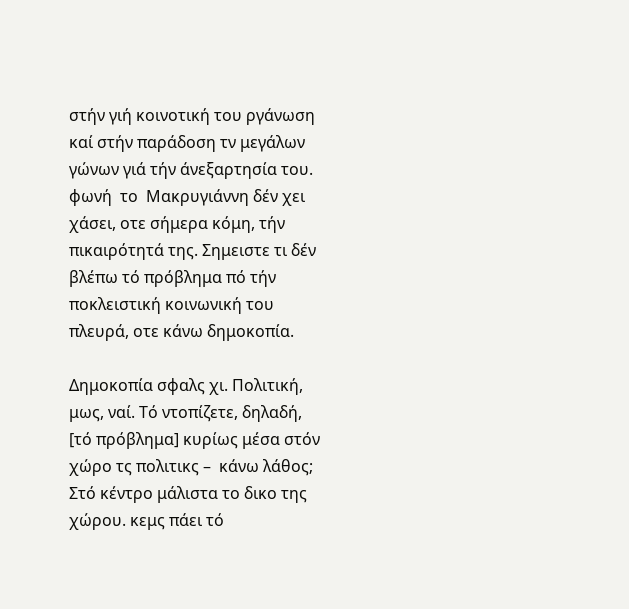στήν γιή κοινοτική του ργάνωση καί στήν παράδοση τν μεγάλων γώνων γιά τήν άνεξαρτησία του.  φωνή  το  Μακρυγιάννη δέν χει χάσει, οτε σήμερα κόμη, τήν πικαιρότητά της. Σημειστε τι δέν βλέπω τό πρόβλημα πό τήν ποκλειστική κοινωνική του πλευρά, οτε κάνω δημοκοπία.

Δημοκοπία σφαλς χι. Πολιτική, μως, ναί. Τό ντοπίζετε, δηλαδή, [τό πρόβλημα] κυρίως μέσα στόν χώρο τς πολιτικς –  κάνω λάθος; Στό κέντρο μάλιστα το δικο της χώρου. κεμς πάει τό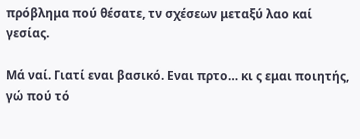πρόβλημα πού θέσατε, τν σχέσεων μεταξύ λαο καί γεσίας.

Μά ναί. Γιατί εναι βασικό. Εναι πρτο… κι ς εμαι ποιητής, γώ πού τό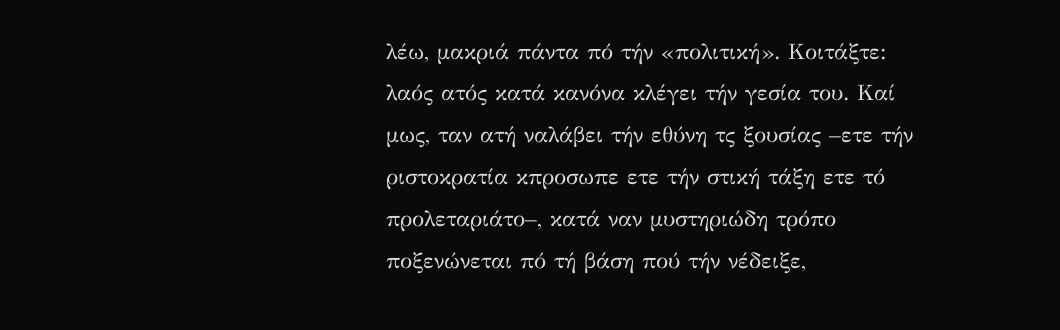λέω, μακριά πάντα πό τήν «πολιτική». Κοιτάξτε:  λαός ατός κατά κανόνα κλέγει τήν γεσία του. Καί μως, ταν ατή ναλάβει τήν εθύνη τς ξουσίας –ετε τήν ριστοκρατία κπροσωπε ετε τήν στική τάξη ετε τό προλεταριάτο–, κατά ναν μυστηριώδη τρόπο ποξενώνεται πό τή βάση πού τήν νέδειξε,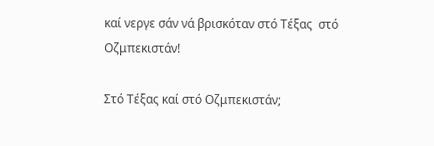καί νεργε σάν νά βρισκόταν στό Τέξας  στό Οζμπεκιστάν!

Στό Τέξας καί στό Οζμπεκιστάν;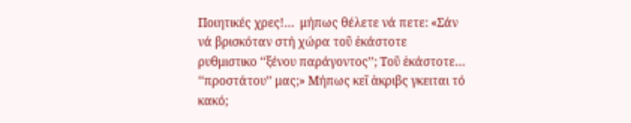Ποιητικές χρες!…  μήπως θέλετε νά πετε: «Σάν νά βρισκόταν στή χώρα τοῦ ἑκάστοτε ρυθμιστικο ‘‘ξένου παράγοντος’’; Τοῦ ἑκάστοτε… ‘‘προστάτου’’ μας;» Μήπως κεῖ ἀκριβς γκειται τό κακό;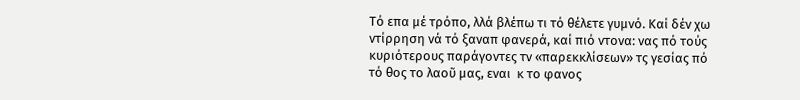Τό επα μέ τρόπο, λλά βλέπω τι τό θέλετε γυμνό. Καί δέν χω ντίρρηση νά τό ξαναπ φανερά, καί πιό ντονα: νας πό τούς κυριότερους παράγοντες τν «παρεκκλίσεων» τς γεσίας πό τό θος το λαοῦ μας, εναι  κ το φανος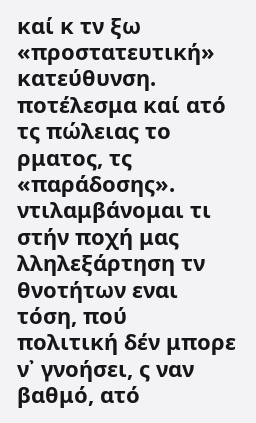καί κ τν ξω «προστατευτική» κατεύθυνση. ποτέλεσμα καί ατό τς πώλειας το ρματος, τς «παράδοσης». ντιλαμβάνομαι τι στήν ποχή μας  λληλεξάρτηση τν θνοτήτων εναι τόση, πού  πολιτική δέν μπορε ν᾿ γνοήσει, ς ναν βαθμό, ατό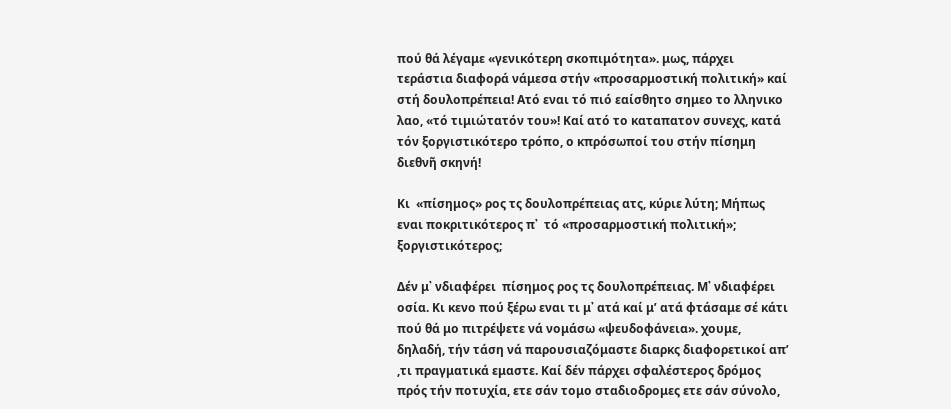πού θά λέγαμε «γενικότερη σκοπιμότητα». μως, πάρχει τεράστια διαφορά νάμεσα στήν «προσαρμοστική πολιτική» καί στή δουλοπρέπεια! Ατό εναι τό πιό εαίσθητο σημεο το λληνικο λαο, «τό τιμιώτατόν του»! Καί ατό το καταπατον συνεχς, κατά τόν ξοργιστικότερο τρόπο, ο κπρόσωποί του στήν πίσημη διεθνῆ σκηνή!

Κι  «πίσημος» ρος τς δουλοπρέπειας ατς, κύριε λύτη; Μήπως εναι ποκριτικότερος π᾿  τό «προσαρμοστική πολιτική»; ξοργιστικότερος;

Δέν μ᾿ νδιαφέρει  πίσημος ρος τς δουλοπρέπειας. Μ᾿ νδιαφέρει  οσία. Κι κενο πού ξέρω εναι τι μ᾿ ατά καί μ’ ατά φτάσαμε σέ κάτι πού θά μο πιτρέψετε νά νομάσω «ψευδοφάνεια». χουμε, δηλαδή, τήν τάση νά παρουσιαζόμαστε διαρκς διαφορετικοί απ’ ,τι πραγματικά εμαστε. Καί δέν πάρχει σφαλέστερος δρόμος πρός τήν ποτυχία, ετε σάν τομο σταδιοδρομες ετε σάν σύνολο,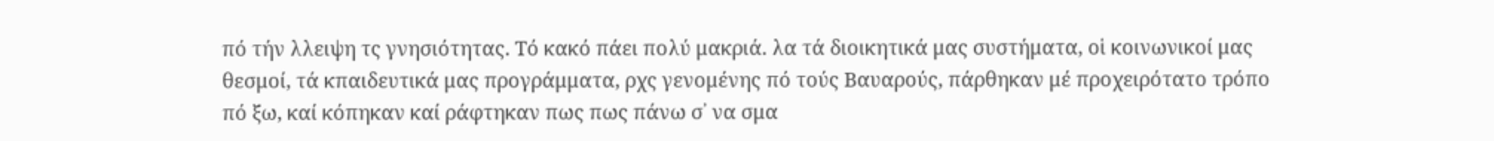πό τήν λλειψη τς γνησιότητας. Τό κακό πάει πολύ μακριά. λα τά διοικητικά μας συστήματα, οἱ κοινωνικοί μας θεσμοί, τά κπαιδευτικά μας προγράμματα, ρχς γενομένης πό τούς Βαυαρούς, πάρθηκαν μέ προχειρότατο τρόπο πό ξω, καί κόπηκαν καί ράφτηκαν πως πως πάνω σ᾿ να σμα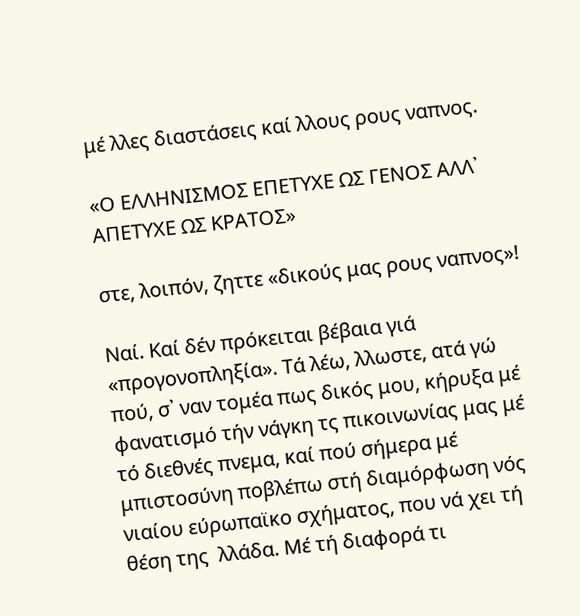μέ λλες διαστάσεις καί λλους ρους ναπνος.

«Ο ΕΛΛΗΝΙΣΜΟΣ ΕΠΕΤΥΧΕ ΩΣ ΓΕΝΟΣ ΑΛΛ᾿ ΑΠΕΤΥΧΕ ΩΣ ΚΡΑΤΟΣ»

στε, λοιπόν, ζηττε «δικούς μας ρους ναπνος»!

Ναί. Καί δέν πρόκειται βέβαια γιά «προγονοπληξία». Τά λέω, λλωστε, ατά γώ πού, σ᾿ ναν τομέα πως δικός μου, κήρυξα μέ φανατισμό τήν νάγκη τς πικοινωνίας μας μέ τό διεθνές πνεμα, καί πού σήμερα μέ μπιστοσύνη ποβλέπω στή διαμόρφωση νός νιαίου εύρωπαϊκο σχήματος, που νά χει τή θέση της  λλάδα. Μέ τή διαφορά τι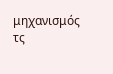μηχανισμός τς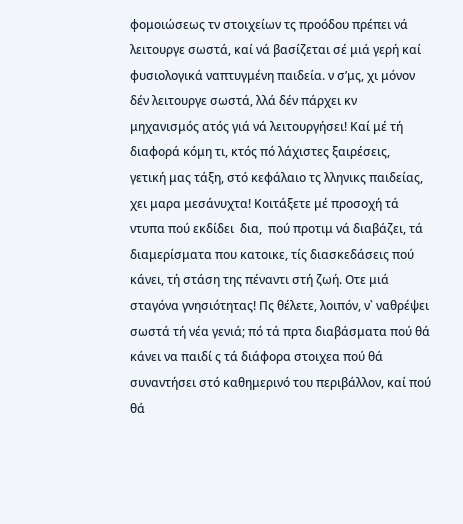φομοιώσεως τν στοιχείων τς προόδου πρέπει νά λειτουργε σωστά, καί νά βασίζεται σέ μιά γερή καί φυσιολογικά ναπτυγμένη παιδεία. ν σ’μς, χι μόνον δέν λειτουργε σωστά, λλά δέν πάρχει κν  μηχανισμός ατός γιά νά λειτουργήσει! Καί μέ τή διαφορά κόμη τι, κτός πό λάχιστες ξαιρέσεις,  γετική μας τάξη, στό κεφάλαιο τς λληνικς παιδείας, χει μαρα μεσάνυχτα! Κοιτάξετε μέ προσοχή τά ντυπα πού εκδίδει  δια,  πού προτιμ νά διαβάζει, τά διαμερίσματα που κατοικε, τίς διασκεδάσεις πού κάνει, τή στάση της πέναντι στή ζωή. Οτε μιά σταγόνα γνησιότητας! Πς θέλετε, λοιπόν, ν᾿ ναθρέψει σωστά τή νέα γενιά; πό τά πρτα διαβάσματα πού θά κάνει να παιδί ς τά διάφορα στοιχεα πού θά συναντήσει στό καθημερινό του περιβάλλον, καί πού θά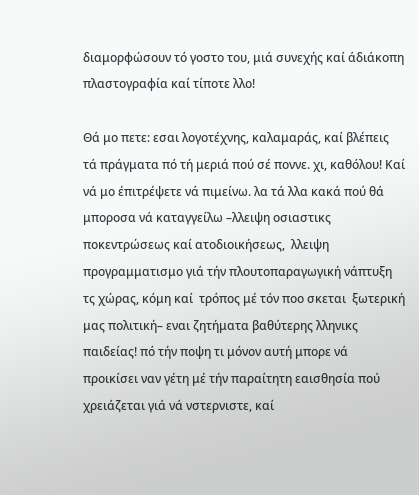διαμορφώσουν τό γοστο του, μιά συνεχής καί άδιάκοπη πλαστογραφία καί τίποτε λλο!

Θά μο πετε: εσαι λογοτέχνης, καλαμαράς, καί βλέπεις τά πράγματα πό τή μεριά πού σέ ποννε. χι, καθόλου! Καί νά μο έπιτρέψετε νά πιμείνω. λα τά λλα κακά πού θά μποροσα νά καταγγείλω –λλειψη οσιαστικς ποκεντρώσεως καί ατοδιοικήσεως,  λλειψη προγραμματισμο γιά τήν πλουτοπαραγωγική νάπτυξη τς χώρας, κόμη καί  τρόπος μέ τόν ποο σκεται  ξωτερική μας πολιτική– εναι ζητήματα βαθύτερης λληνικς παιδείας! πό τήν ποψη τι μόνον αυτή μπορε νά προικίσει ναν γέτη μέ τήν παραίτητη εαισθησία πού χρειάζεται γιά νά νστερνιστε, καί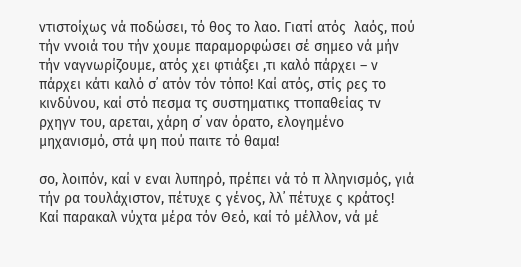ντιστοίχως νά ποδώσει, τό θος το λαο. Γιατί ατός  λαός, πού τήν ννοιά του τήν χουμε παραμορφώσει σέ σημεο νά μήν τήν ναγνωρίζουμε, ατός χει φτιάξει ,τι καλό πάρχει – ν πάρχει κάτι καλό σ᾿ ατόν τόν τόπο! Καί ατός, στίς ρες το κινδύνου, καί στό πεσμα τς συστηματικς ττοπαθείας τν ρχηγν του, αρεται, χάρη σ᾿ ναν όρατο, ελογημένο μηχανισμό, στά ψη πού παιτε τό θαμα!

σο, λοιπόν, καί ν εναι λυπηρό, πρέπει νά τό π λληνισμός, γιά τήν ρα τουλάχιστον, πέτυχε ς γένος, λλ᾿ πέτυχε ς κράτος! Καί παρακαλ νύχτα μέρα τόν Θεό, καί τό μέλλον, νά μέ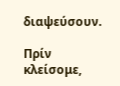διαψεύσουν.

Πρίν κλείσομε,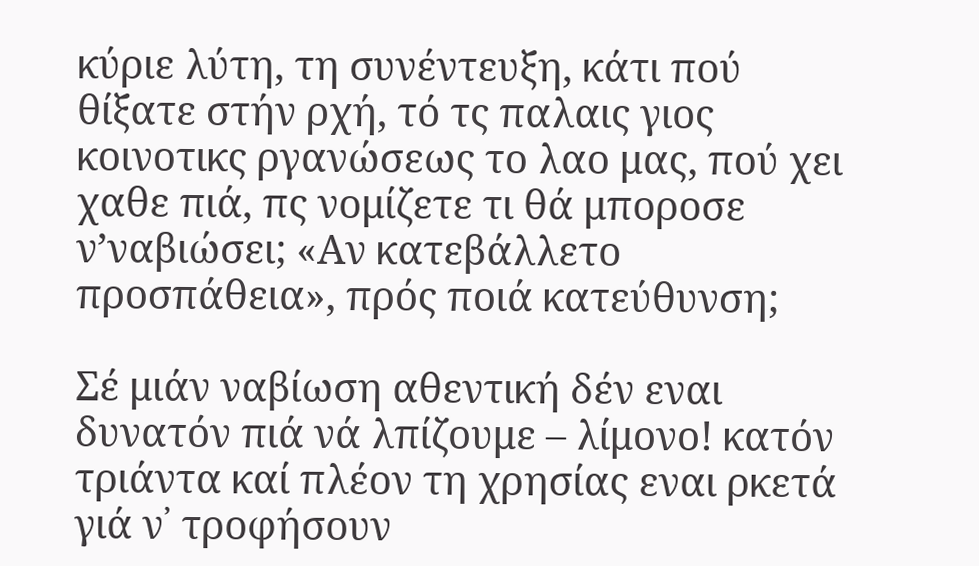κύριε λύτη, τη συνέντευξη, κάτι πού θίξατε στήν ρχή, τό τς παλαις γιος κοινοτικς ργανώσεως το λαο μας, πού χει χαθε πιά, πς νομίζετε τι θά μποροσε ν’ναβιώσει; «Αν κατεβάλλετο προσπάθεια», πρός ποιά κατεύθυνση;

Σέ μιάν ναβίωση αθεντική δέν εναι δυνατόν πιά νά λπίζουμε – λίμονο! κατόν τριάντα καί πλέον τη χρησίας εναι ρκετά γιά ν᾿ τροφήσουν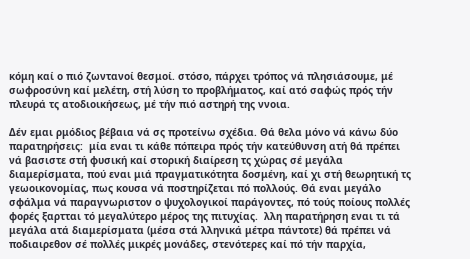κόμη καί ο πιό ζωντανοί θεσμοί. στόσο, πάρχει τρόπος νά πλησιάσουμε, μέ σωφροσύνη καί μελέτη, στή λύση το προβλήματος, καί ατό σαφώς πρός τήν πλευρά τς ατοδιοικήσεως, μέ τήν πιό αστηρή της ννοια.

Δέν εμαι ρμόδιος βέβαια νά σς προτείνω σχέδια. Θά θελα μόνο νά κάνω δύο παρατηρήσεις:  μία εναι τι κάθε πόπειρα πρός τήν κατεύθυνση ατή θά πρέπει νά βασιστε στή φυσική καί στορική διαίρεση τς χώρας σέ μεγάλα διαμερίσματα, πού εναι μιά πραγματικότητα δοσμένη, καί χι στή θεωρητική τς γεωοικονομίας, πως κουσα νά ποστηρίζεται πό πολλούς. Θά εναι μεγάλο σφάλμα νά παραγνωριστον ο ψυχολογικοί παράγοντες, πό τούς ποίους πολλές φορές ξαρτται τό μεγαλύτερο μέρος της πιτυχίας.  λλη παρατήρηση εναι τι τά μεγάλα ατά διαμερίσματα (μέσα στά λληνικά μέτρα πάντοτε) θά πρέπει νά ποδιαιρεθον σέ πολλές μικρές μονάδες, στενότερες καί πό τήν παρχία,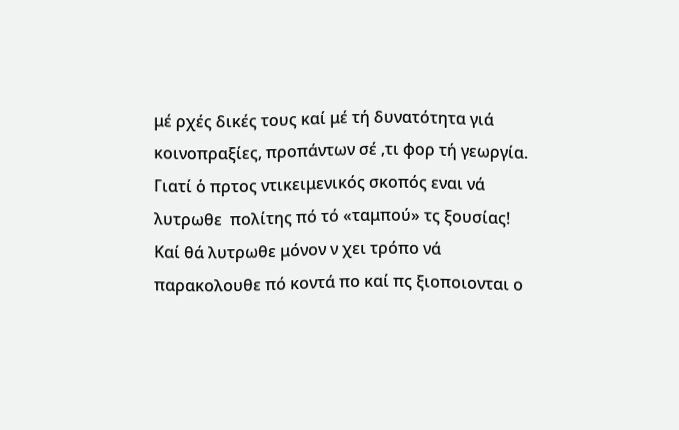μέ ρχές δικές τους καί μέ τή δυνατότητα γιά κοινοπραξίες, προπάντων σέ ,τι φορ τή γεωργία. Γιατί ὁ πρτος ντικειμενικός σκοπός εναι νά λυτρωθε  πολίτης πό τό «ταμπού» τς ξουσίας! Καί θά λυτρωθε μόνον ν χει τρόπο νά παρακολουθε πό κοντά πο καί πς ξιοποιονται ο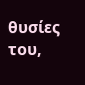θυσίες του,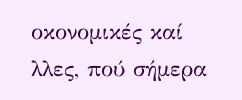οκονομικές καί λλες, πού σήμερα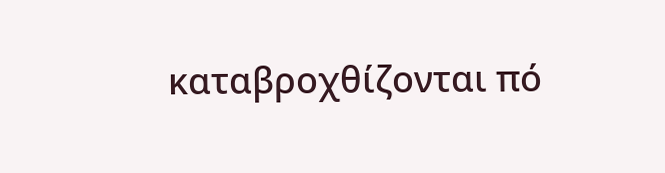καταβροχθίζονται πό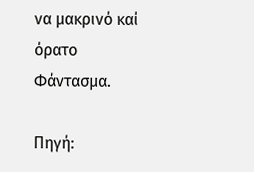να μακρινό καί όρατο Φάντασμα.

Πηγή: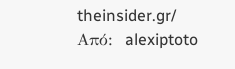theinsider.gr/
Από:  alexiptoto